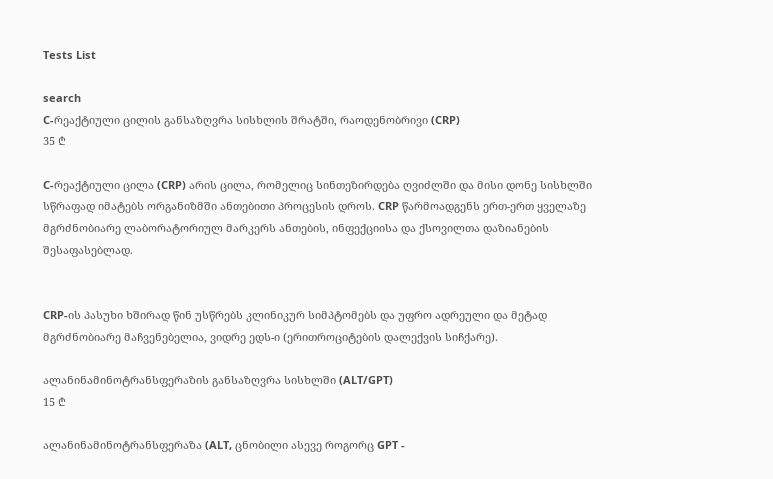Tests List

search
C-რეაქტიული ცილის განსაზღვრა სისხლის შრატში, რაოდენობრივი (CRP)
35 ₾

C-რეაქტიული ცილა (CRP) არის ცილა, რომელიც სინთეზირდება ღვიძლში და მისი დონე სისხლში სწრაფად იმატებს ორგანიზმში ანთებითი პროცესის დროს. CRP წარმოადგენს ერთ-ერთ ყველაზე მგრძნობიარე ლაბორატორიულ მარკერს ანთების, ინფექციისა და ქსოვილთა დაზიანების შესაფასებლად.


CRP-ის პასუხი ხშირად წინ უსწრებს კლინიკურ სიმპტომებს და უფრო ადრეული და მეტად მგრძნობიარე მაჩვენებელია, ვიდრე ედს-ი (ერითროციტების დალექვის სიჩქარე).

ალანინამინოტრანსფერაზის განსაზღვრა სისხლში (ALT/GPT)
15 ₾

ალანინამინოტრანსფერაზა (ALT, ცნობილი ასევე როგორც GPT -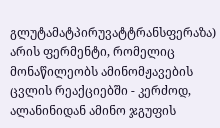გლუტამატპირუვატტრანსფერაზა) არის ფერმენტი, რომელიც მონაწილეობს ამინომჟავების ცვლის რეაქციებში - კერძოდ, ალანინიდან ამინო ჯგუფის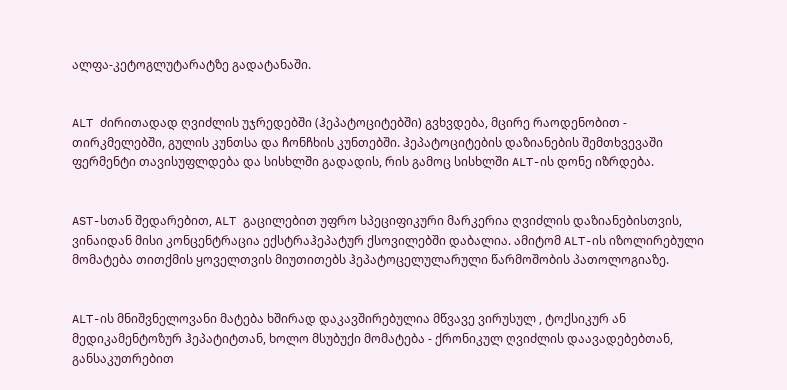ალფა-კეტოგლუტარატზე გადატანაში.


ALT ძირითადად ღვიძლის უჯრედებში (ჰეპატოციტებში) გვხვდება, მცირე რაოდენობით - თირკმელებში, გულის კუნთსა და ჩონჩხის კუნთებში. ჰეპატოციტების დაზიანების შემთხვევაში ფერმენტი თავისუფლდება და სისხლში გადადის, რის გამოც სისხლში ALT-ის დონე იზრდება.


AST-სთან შედარებით, ALT გაცილებით უფრო სპეციფიკური მარკერია ღვიძლის დაზიანებისთვის, ვინაიდან მისი კონცენტრაცია ექსტრაჰეპატურ ქსოვილებში დაბალია. ამიტომ ALT-ის იზოლირებული მომატება თითქმის ყოველთვის მიუთითებს ჰეპატოცელულარული წარმოშობის პათოლოგიაზე.


ALT-ის მნიშვნელოვანი მატება ხშირად დაკავშირებულია მწვავე ვირუსულ , ტოქსიკურ ან მედიკამენტოზურ ჰეპატიტთან, ხოლო მსუბუქი მომატება - ქრონიკულ ღვიძლის დაავადებებთან, განსაკუთრებით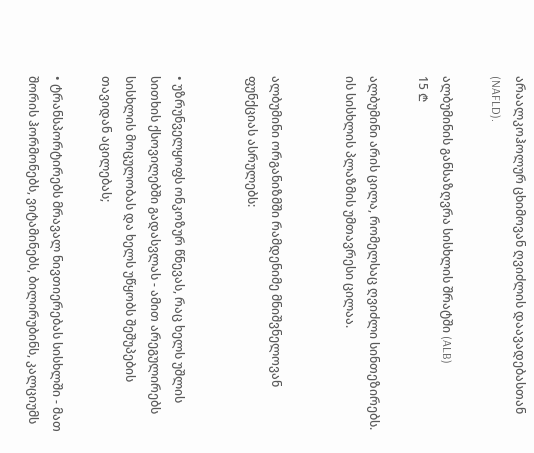არაალკოჰოლურ ცხიმოვან ღვიძლის დაავადებასთან (NAFLD).

ალბუმინის განსაზღვრა სისხლის შრატში (ALB)
15 ₾

ალბუმინი არის ცილა, რომელსაც ღვიძლი სინთეზირებს. ის სისხლის პლაზმის უმთავრესი ცილაა.


ალბუმინი ორგანიზმში რამდენიმე მნიშვნელოვან ფუნქციას ასრულებს:


• უზრუნველყოფს ონკოზურ წნევას, რაც ხელს უშლის სითხის ქსოვილებში გადასვლას - ამით არეგულირებს სისხლის მოცულობას და ხელს უწყობს შეშუპების თავიდან აცილებას;

• ტრანსპორტირებს მრავალ ნივთიერებას სისხლში - მათ შორის ჰორმონებს, ვიტამინებს, ბილირუბინს, კალციუმს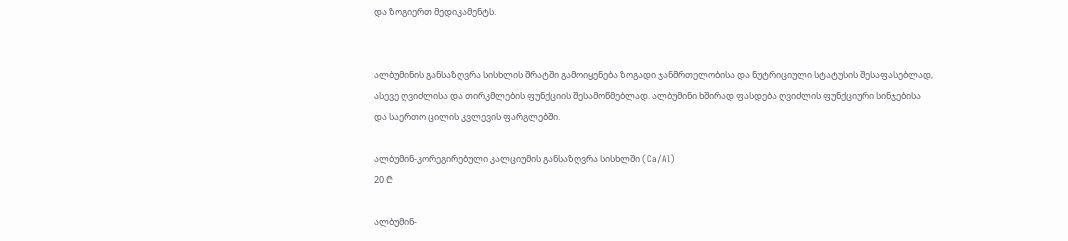და ზოგიერთ მედიკამენტს.


ალბუმინის განსაზღვრა სისხლის შრატში გამოიყენება ზოგადი ჯანმრთელობისა და ნუტრიციული სტატუსის შესაფასებლად, ასევე ღვიძლისა და თირკმლების ფუნქციის შესამოწმებლად. ალბუმინი ხშირად ფასდება ღვიძლის ფუნქციური სინჯებისა და საერთო ცილის კვლევის ფარგლებში.

ალბუმინ-კორეგირებული კალციუმის განსაზღვრა სისხლში (Ca/Al)
20 ₾

ალბუმინ-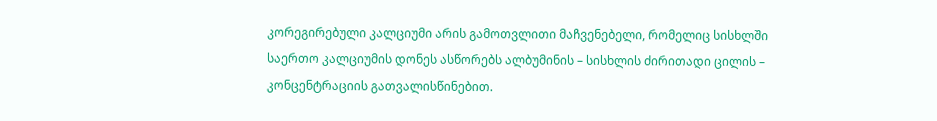კორეგირებული კალციუმი არის გამოთვლითი მაჩვენებელი, რომელიც სისხლში საერთო კალციუმის დონეს ასწორებს ალბუმინის – სისხლის ძირითადი ცილის – კონცენტრაციის გათვალისწინებით.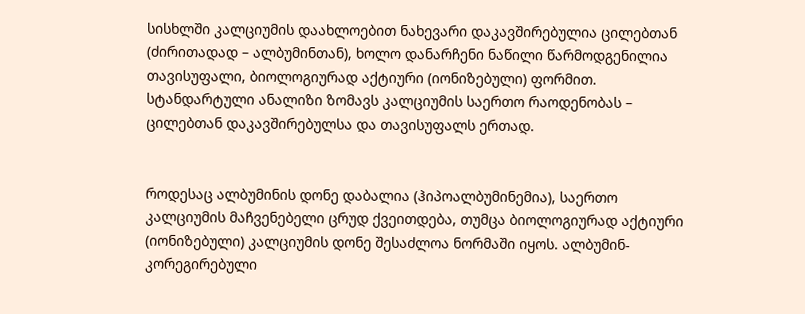სისხლში კალციუმის დაახლოებით ნახევარი დაკავშირებულია ცილებთან (ძირითადად – ალბუმინთან), ხოლო დანარჩენი ნაწილი წარმოდგენილია თავისუფალი, ბიოლოგიურად აქტიური (იონიზებული) ფორმით. სტანდარტული ანალიზი ზომავს კალციუმის საერთო რაოდენობას – ცილებთან დაკავშირებულსა და თავისუფალს ერთად.


როდესაც ალბუმინის დონე დაბალია (ჰიპოალბუმინემია), საერთო კალციუმის მაჩვენებელი ცრუდ ქვეითდება, თუმცა ბიოლოგიურად აქტიური (იონიზებული) კალციუმის დონე შესაძლოა ნორმაში იყოს. ალბუმინ-კორეგირებული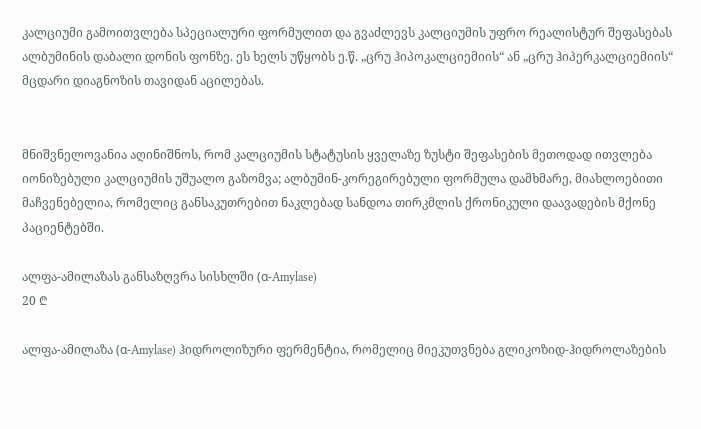კალციუმი გამოითვლება სპეციალური ფორმულით და გვაძლევს კალციუმის უფრო რეალისტურ შეფასებას ალბუმინის დაბალი დონის ფონზე. ეს ხელს უწყობს ე.წ. „ცრუ ჰიპოკალციემიის“ ან „ცრუ ჰიპერკალციემიის“ მცდარი დიაგნოზის თავიდან აცილებას.


მნიშვნელოვანია აღინიშნოს, რომ კალციუმის სტატუსის ყველაზე ზუსტი შეფასების მეთოდად ითვლება იონიზებული კალციუმის უშუალო გაზომვა; ალბუმინ-კორეგირებული ფორმულა დამხმარე, მიახლოებითი მაჩვენებელია, რომელიც განსაკუთრებით ნაკლებად სანდოა თირკმლის ქრონიკული დაავადების მქონე პაციენტებში.

ალფა-ამილაზას განსაზღვრა სისხლში (α-Amylase)
20 ₾

ალფა-ამილაზა (α-Amylase) ჰიდროლიზური ფერმენტია, რომელიც მიეკუთვნება გლიკოზიდ-ჰიდროლაზების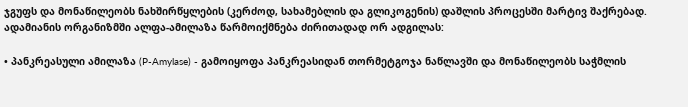ჯგუფს და მონაწილეობს ნახშირწყლების (კერძოდ, სახამებლის და გლიკოგენის) დაშლის პროცესში მარტივ შაქრებად. ადამიანის ორგანიზმში ალფა-ამილაზა წარმოიქმნება ძირითადად ორ ადგილას:

• პანკრეასული ამილაზა (P-Amylase) - გამოიყოფა პანკრეასიდან თორმეტგოჯა ნაწლავში და მონაწილეობს საჭმლის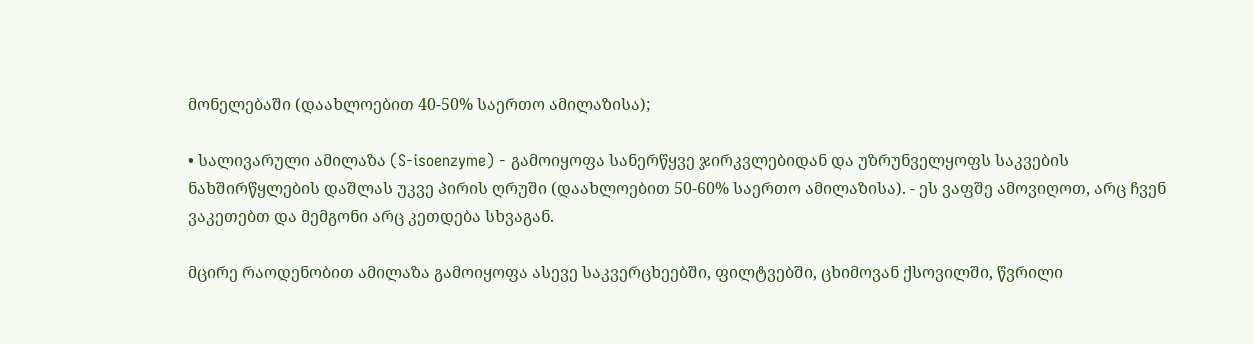მონელებაში (დაახლოებით 40-50% საერთო ამილაზისა);

• სალივარული ამილაზა (S-isoenzyme) - გამოიყოფა სანერწყვე ჯირკვლებიდან და უზრუნველყოფს საკვების ნახშირწყლების დაშლას უკვე პირის ღრუში (დაახლოებით 50-60% საერთო ამილაზისა). - ეს ვაფშე ამოვიღოთ, არც ჩვენ ვაკეთებთ და მემგონი არც კეთდება სხვაგან.

მცირე რაოდენობით ამილაზა გამოიყოფა ასევე საკვერცხეებში, ფილტვებში, ცხიმოვან ქსოვილში, წვრილი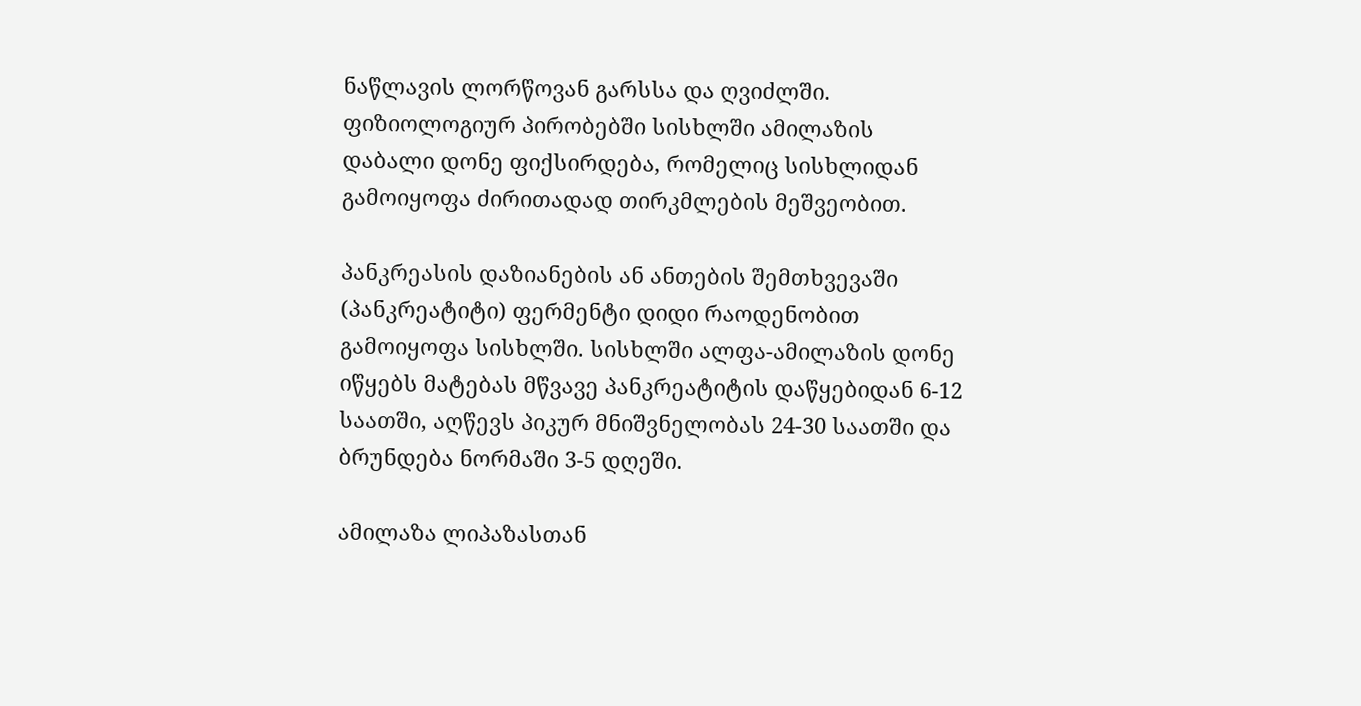ნაწლავის ლორწოვან გარსსა და ღვიძლში. ფიზიოლოგიურ პირობებში სისხლში ამილაზის დაბალი დონე ფიქსირდება, რომელიც სისხლიდან გამოიყოფა ძირითადად თირკმლების მეშვეობით.

პანკრეასის დაზიანების ან ანთების შემთხვევაში (პანკრეატიტი) ფერმენტი დიდი რაოდენობით გამოიყოფა სისხლში. სისხლში ალფა-ამილაზის დონე იწყებს მატებას მწვავე პანკრეატიტის დაწყებიდან 6-12 საათში, აღწევს პიკურ მნიშვნელობას 24-30 საათში და ბრუნდება ნორმაში 3-5 დღეში.

ამილაზა ლიპაზასთან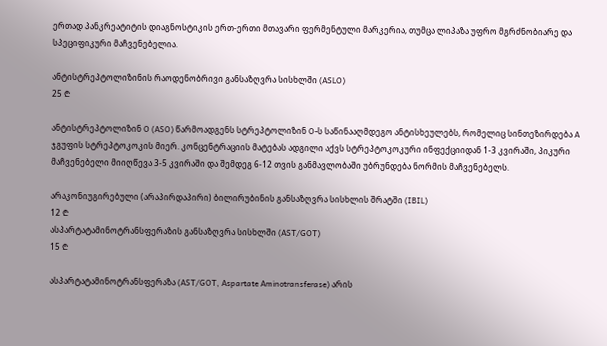ერთად პანკრეატიტის დიაგნოსტიკის ერთ-ერთი მთავარი ფერმენტული მარკერია, თუმცა ლიპაზა უფრო მგრძნობიარე და სპეციფიკური მაჩვენებელია.

ანტისტრეპტოლიზინის რაოდენობრივი განსაზღვრა სისხლში (ASLO)
25 ₾

ანტისტრეპტოლიზინ O (ASO) წარმოადგენს სტრეპტოლიზინ O-ს საწინააღმდეგო ანტისხეულებს, რომელიც სინთეზირდება A ჯგუფის სტრეპტოკოკის მიერ. კონცენტრაციის მატებას ადგილი აქვს სტრეპტოკოკური ინფექციიდან 1-3 კვირაში, პიკური მაჩვენებელი მიიღწევა 3-5 კვირაში და შემდეგ 6-12 თვის განმავლობაში უბრუნდება ნორმის მაჩვენებელს.

არაკონიუგირებული (არაპირდაპირი) ბილირუბინის განსაზღვრა სისხლის შრატში (IBIL)
12 ₾
ასპარტატამინოტრანსფერაზის განსაზღვრა სისხლში (AST/GOT)
15 ₾

ასპარტატამინოტრანსფერაზა (AST/GOT, Aspartate Aminotransferase) არის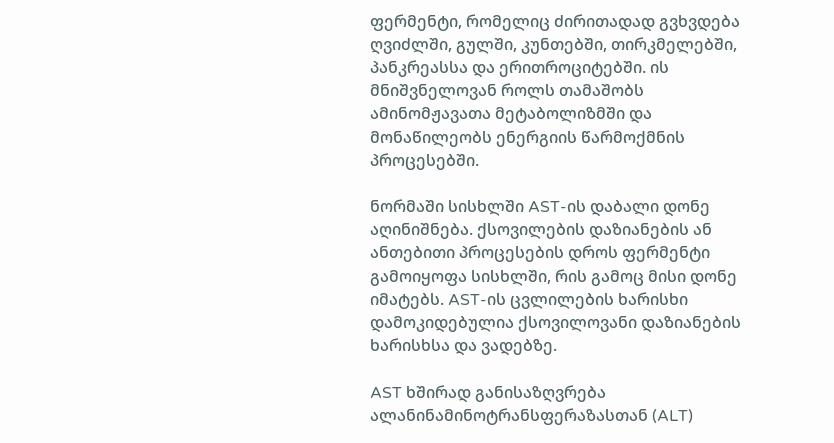ფერმენტი, რომელიც ძირითადად გვხვდება ღვიძლში, გულში, კუნთებში, თირკმელებში, პანკრეასსა და ერითროციტებში. ის მნიშვნელოვან როლს თამაშობს ამინომჟავათა მეტაბოლიზმში და მონაწილეობს ენერგიის წარმოქმნის პროცესებში.

ნორმაში სისხლში AST-ის დაბალი დონე აღინიშნება. ქსოვილების დაზიანების ან ანთებითი პროცესების დროს ფერმენტი გამოიყოფა სისხლში, რის გამოც მისი დონე იმატებს. AST-ის ცვლილების ხარისხი დამოკიდებულია ქსოვილოვანი დაზიანების ხარისხსა და ვადებზე.

AST ხშირად განისაზღვრება ალანინამინოტრანსფერაზასთან (ALT)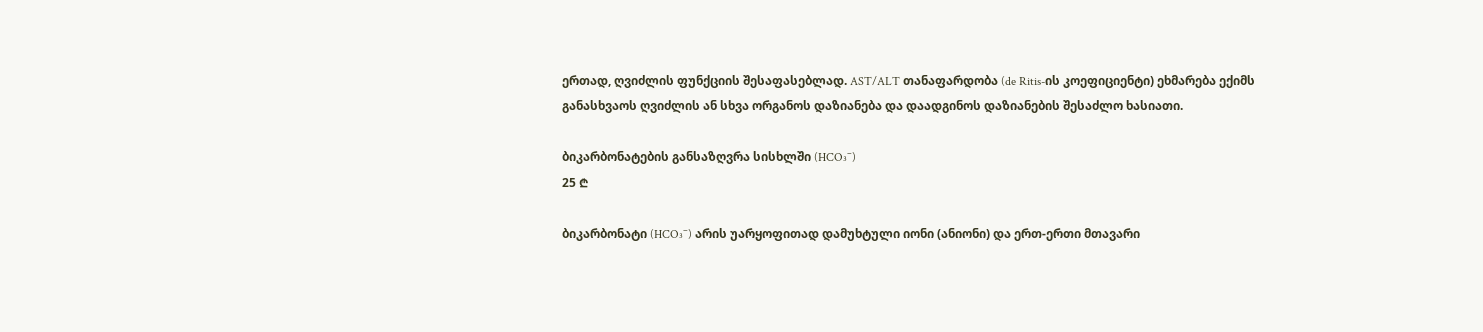ერთად, ღვიძლის ფუნქციის შესაფასებლად. AST/ALT თანაფარდობა (de Ritis-ის კოეფიციენტი) ეხმარება ექიმს განასხვაოს ღვიძლის ან სხვა ორგანოს დაზიანება და დაადგინოს დაზიანების შესაძლო ხასიათი.

ბიკარბონატების განსაზღვრა სისხლში (HCO₃⁻)
25 ₾

ბიკარბონატი (HCO₃⁻) არის უარყოფითად დამუხტული იონი (ანიონი) და ერთ-ერთი მთავარი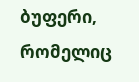ბუფერი, რომელიც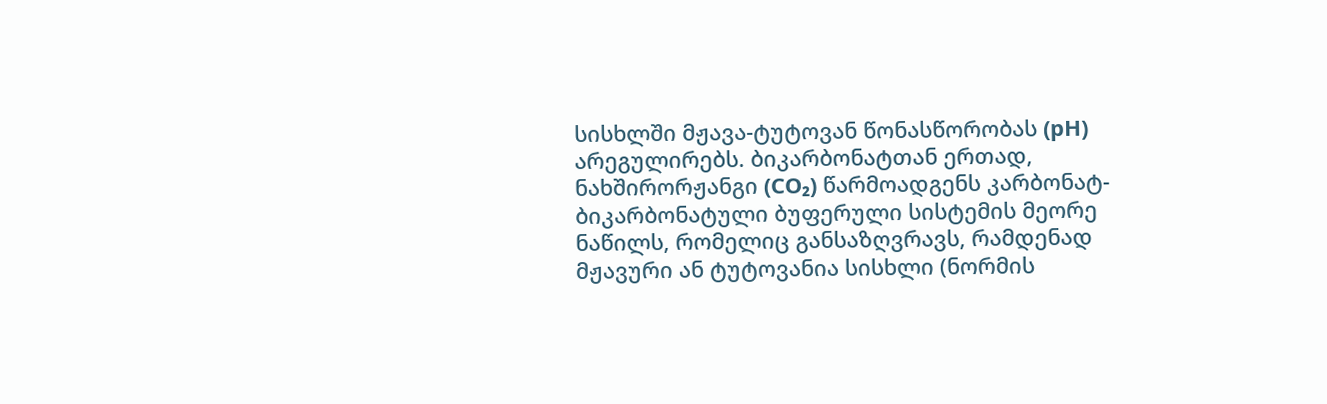სისხლში მჟავა-ტუტოვან წონასწორობას (pH) არეგულირებს. ბიკარბონატთან ერთად, ნახშირორჟანგი (CO₂) წარმოადგენს კარბონატ-ბიკარბონატული ბუფერული სისტემის მეორე ნაწილს, რომელიც განსაზღვრავს, რამდენად მჟავური ან ტუტოვანია სისხლი (ნორმის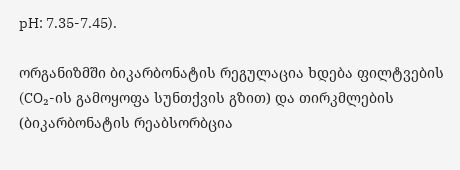pH: 7.35-7.45).

ორგანიზმში ბიკარბონატის რეგულაცია ხდება ფილტვების (CO₂-ის გამოყოფა სუნთქვის გზით) და თირკმლების (ბიკარბონატის რეაბსორბცია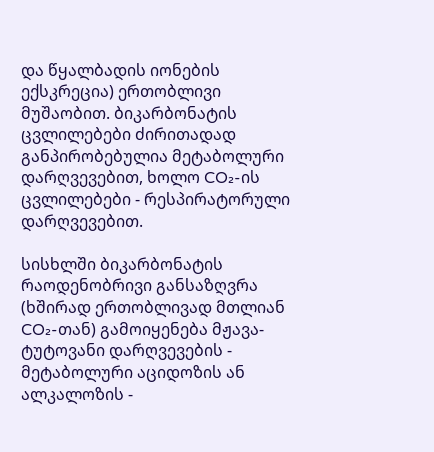და წყალბადის იონების ექსკრეცია) ერთობლივი მუშაობით. ბიკარბონატის ცვლილებები ძირითადად განპირობებულია მეტაბოლური დარღვევებით, ხოლო CO₂-ის ცვლილებები - რესპირატორული დარღვევებით.

სისხლში ბიკარბონატის რაოდენობრივი განსაზღვრა (ხშირად ერთობლივად მთლიან CO₂-თან) გამოიყენება მჟავა-ტუტოვანი დარღვევების - მეტაბოლური აციდოზის ან ალკალოზის -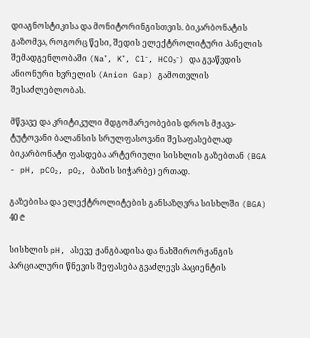დიაგნოსტიკისა და მონიტორინგისთვის. ბიკარბონატის გაზომვა, როგორც წესი, შედის ელექტროლიტური პანელის შემადგენლობაში (Na⁺, K⁺, Cl⁻, HCO₃⁻) და გვაწვდის ანიონური ხვრელის (Anion Gap) გამოთვლის შესაძლებლობას.

მწვავე და კრიტიკული მდგომარეობების დროს მჟავა-ტუტოვანი ბალანსის სრულფასოვანი შესაფასებლად ბიკარბონატი ფასდება არტერიული სისხლის გაზებთან (BGA - pH, pCO₂, pO₂, ბაზის სიჭარბე) ერთად.

გაზებისა და ელექტროლიტების განსაზღვრა სისხლში (BGA)
40 ₾

სისხლის pH, ასევე ჟანგბადისა და ნახშირორჟანგის პარციალური წნევის შეფასება გვაძლევს პაციენტის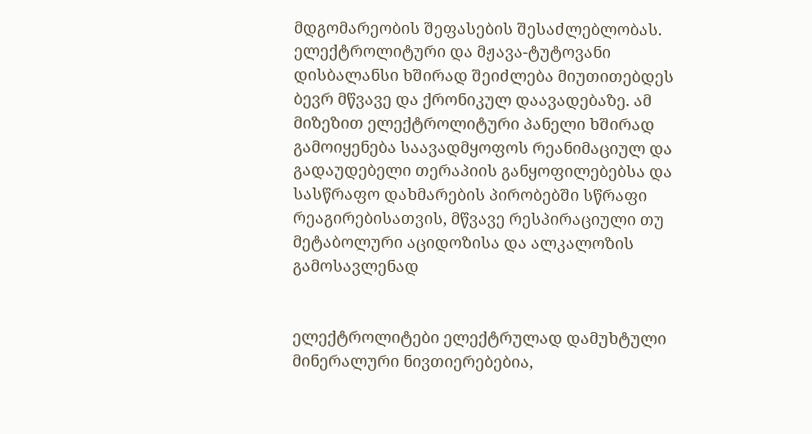მდგომარეობის შეფასების შესაძლებლობას. ელექტროლიტური და მჟავა-ტუტოვანი დისბალანსი ხშირად შეიძლება მიუთითებდეს ბევრ მწვავე და ქრონიკულ დაავადებაზე. ამ მიზეზით ელექტროლიტური პანელი ხშირად გამოიყენება საავადმყოფოს რეანიმაციულ და გადაუდებელი თერაპიის განყოფილებებსა და სასწრაფო დახმარების პირობებში სწრაფი რეაგირებისათვის, მწვავე რესპირაციული თუ მეტაბოლური აციდოზისა და ალკალოზის გამოსავლენად


ელექტროლიტები ელექტრულად დამუხტული მინერალური ნივთიერებებია,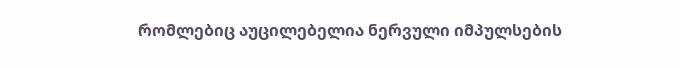რომლებიც აუცილებელია ნერვული იმპულსების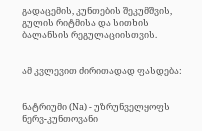გადაცემის, კუნთების შეკუმშვის, გულის რიტმისა და სითხის ბალანსის რეგულაციისთვის.


ამ კვლევით ძირითადად ფასდება:


ნატრიუმი (Na) - უზრუნველყოფს ნერვ-კუნთოვანი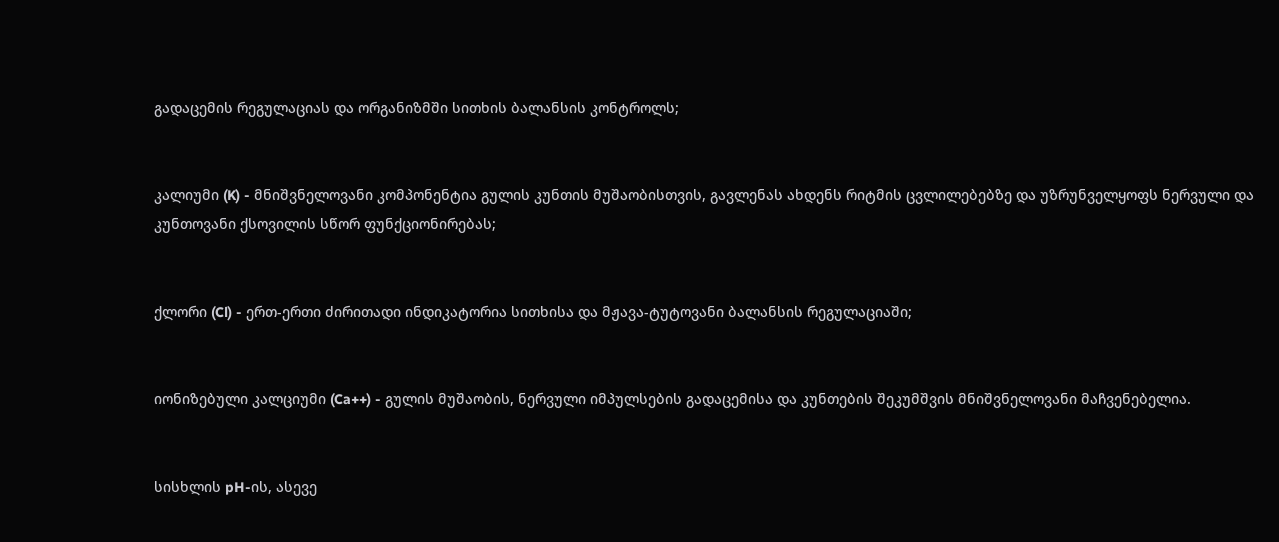გადაცემის რეგულაციას და ორგანიზმში სითხის ბალანსის კონტროლს;


კალიუმი (K) - მნიშვნელოვანი კომპონენტია გულის კუნთის მუშაობისთვის, გავლენას ახდენს რიტმის ცვლილებებზე და უზრუნველყოფს ნერვული და კუნთოვანი ქსოვილის სწორ ფუნქციონირებას;


ქლორი (Cl) - ერთ-ერთი ძირითადი ინდიკატორია სითხისა და მჟავა-ტუტოვანი ბალანსის რეგულაციაში;


იონიზებული კალციუმი (Ca++) - გულის მუშაობის, ნერვული იმპულსების გადაცემისა და კუნთების შეკუმშვის მნიშვნელოვანი მაჩვენებელია.


სისხლის pH-ის, ასევე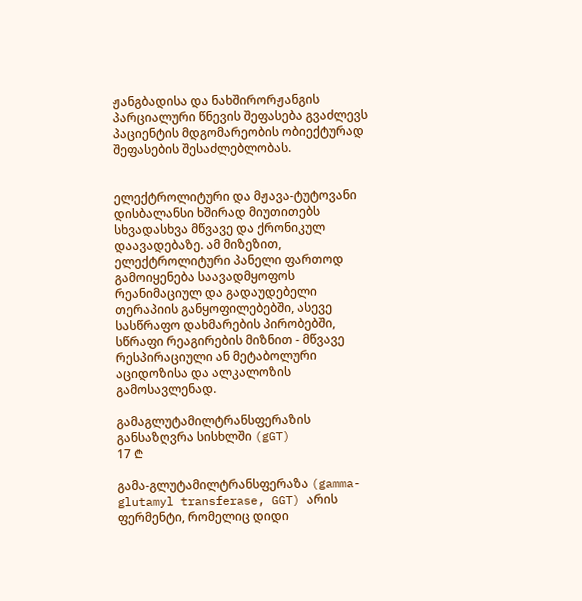ჟანგბადისა და ნახშირორჟანგის პარციალური წნევის შეფასება გვაძლევს პაციენტის მდგომარეობის ობიექტურად შეფასების შესაძლებლობას.


ელექტროლიტური და მჟავა-ტუტოვანი დისბალანსი ხშირად მიუთითებს სხვადასხვა მწვავე და ქრონიკულ დაავადებაზე. ამ მიზეზით, ელექტროლიტური პანელი ფართოდ გამოიყენება საავადმყოფოს რეანიმაციულ და გადაუდებელი თერაპიის განყოფილებებში, ასევე სასწრაფო დახმარების პირობებში, სწრაფი რეაგირების მიზნით - მწვავე რესპირაციული ან მეტაბოლური აციდოზისა და ალკალოზის გამოსავლენად.

გამაგლუტამილტრანსფერაზის განსაზღვრა სისხლში (gGT)
17 ₾

გამა-გლუტამილტრანსფერაზა (gamma-glutamyl transferase, GGT) არის ფერმენტი, რომელიც დიდი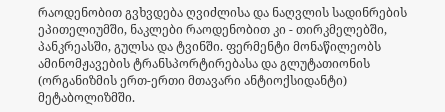რაოდენობით გვხვდება ღვიძლისა და ნაღვლის სადინრების ეპითელიუმში, ნაკლები რაოდენობით კი - თირკმელებში, პანკრეასში, გულსა და ტვინში. ფერმენტი მონაწილეობს ამინომჟავების ტრანსპორტირებასა და გლუტათიონის (ორგანიზმის ერთ-ერთი მთავარი ანტიოქსიდანტი) მეტაბოლიზმში.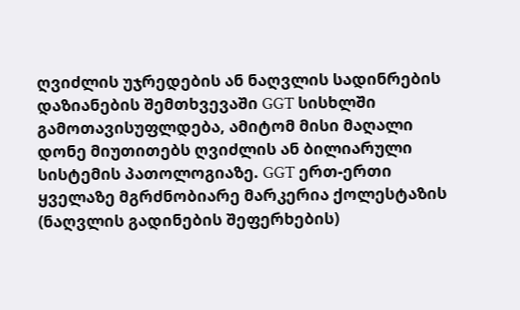ღვიძლის უჯრედების ან ნაღვლის სადინრების დაზიანების შემთხვევაში GGT სისხლში გამოთავისუფლდება, ამიტომ მისი მაღალი დონე მიუთითებს ღვიძლის ან ბილიარული სისტემის პათოლოგიაზე. GGT ერთ-ერთი ყველაზე მგრძნობიარე მარკერია ქოლესტაზის (ნაღვლის გადინების შეფერხების)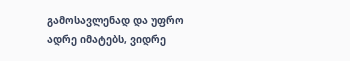გამოსავლენად და უფრო ადრე იმატებს, ვიდრე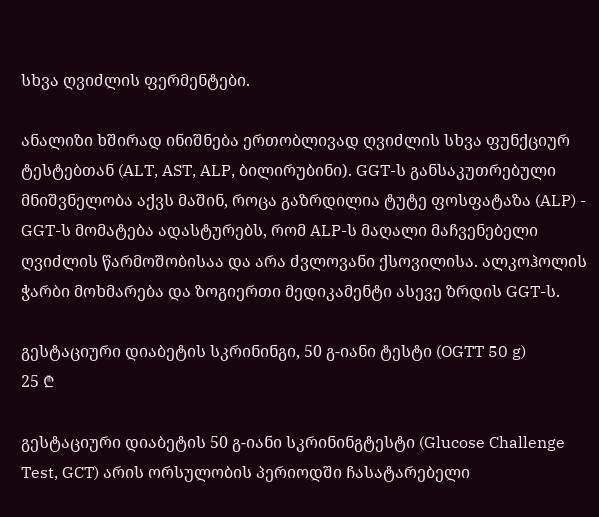სხვა ღვიძლის ფერმენტები.

ანალიზი ხშირად ინიშნება ერთობლივად ღვიძლის სხვა ფუნქციურ ტესტებთან (ALT, AST, ALP, ბილირუბინი). GGT-ს განსაკუთრებული მნიშვნელობა აქვს მაშინ, როცა გაზრდილია ტუტე ფოსფატაზა (ALP) - GGT-ს მომატება ადასტურებს, რომ ALP-ს მაღალი მაჩვენებელი ღვიძლის წარმოშობისაა და არა ძვლოვანი ქსოვილისა. ალკოჰოლის ჭარბი მოხმარება და ზოგიერთი მედიკამენტი ასევე ზრდის GGT-ს.

გესტაციური დიაბეტის სკრინინგი, 50 გ-იანი ტესტი (OGTT 50 g)
25 ₾

გესტაციური დიაბეტის 50 გ-იანი სკრინინგტესტი (Glucose Challenge Test, GCT) არის ორსულობის პერიოდში ჩასატარებელი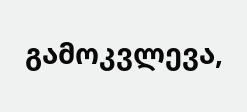გამოკვლევა,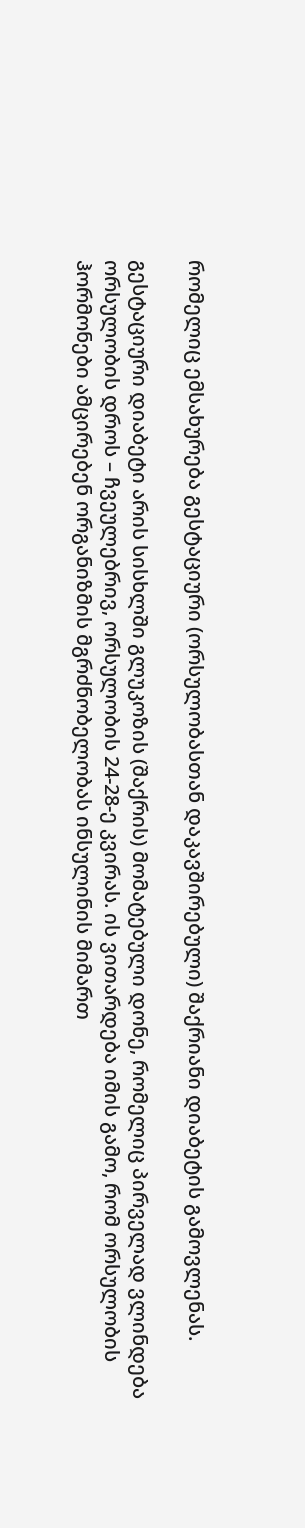რომელიც ემსახურება გესტაციური (ორსულობასთან დაკავშირებული) შაქრიანი დიაბეტის გამოვლენას.

გესტაციური დიაბეტი არის სისხლში გლუკოზის (შაქრის) მომატებული დონე, რომელიც პირველად ვლინდება ორსულობის დროს – ჩვეულებრივ, ორსულობის 24-28-ე კვირას. ის ვითარდება იმის გამო, რომ ორსულობის ჰორმონები ამცირებენ ორგანიზმის მგრძნობელობას ინსულინის მიმართ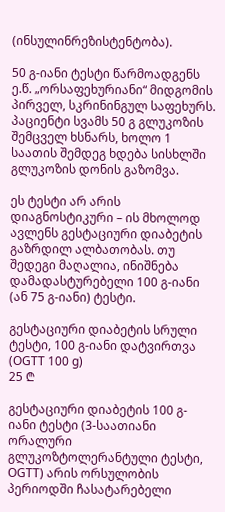(ინსულინრეზისტენტობა).

50 გ-იანი ტესტი წარმოადგენს ე.წ. „ორსაფეხურიანი“ მიდგომის პირველ, სკრინინგულ საფეხურს. პაციენტი სვამს 50 გ გლუკოზის შემცველ ხსნარს, ხოლო 1 საათის შემდეგ ხდება სისხლში გლუკოზის დონის გაზომვა.

ეს ტესტი არ არის დიაგნოსტიკური – ის მხოლოდ ავლენს გესტაციური დიაბეტის გაზრდილ ალბათობას. თუ შედეგი მაღალია, ინიშნება დამადასტურებელი 100 გ-იანი (ან 75 გ-იანი) ტესტი.

გესტაციური დიაბეტის სრული ტესტი, 100 გ-იანი დატვირთვა (OGTT 100 g)
25 ₾

გესტაციური დიაბეტის 100 გ-იანი ტესტი (3-საათიანი ორალური გლუკოზტოლერანტული ტესტი, OGTT) არის ორსულობის პერიოდში ჩასატარებელი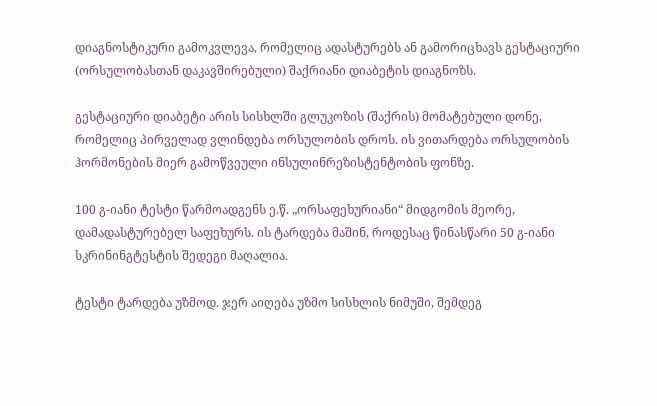დიაგნოსტიკური გამოკვლევა, რომელიც ადასტურებს ან გამორიცხავს გესტაციური (ორსულობასთან დაკავშირებული) შაქრიანი დიაბეტის დიაგნოზს.

გესტაციური დიაბეტი არის სისხლში გლუკოზის (შაქრის) მომატებული დონე, რომელიც პირველად ვლინდება ორსულობის დროს. ის ვითარდება ორსულობის ჰორმონების მიერ გამოწვეული ინსულინრეზისტენტობის ფონზე.

100 გ-იანი ტესტი წარმოადგენს ე.წ. „ორსაფეხურიანი“ მიდგომის მეორე, დამადასტურებელ საფეხურს. ის ტარდება მაშინ, როდესაც წინასწარი 50 გ-იანი სკრინინგტესტის შედეგი მაღალია.

ტესტი ტარდება უზმოდ. ჯერ აიღება უზმო სისხლის ნიმუში, შემდეგ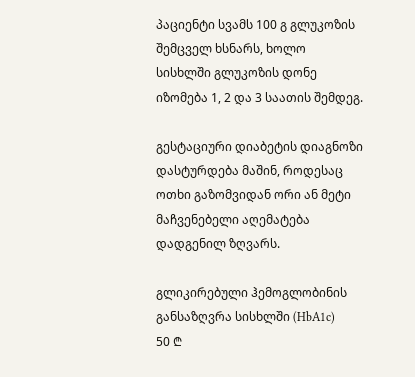პაციენტი სვამს 100 გ გლუკოზის შემცველ ხსნარს, ხოლო სისხლში გლუკოზის დონე იზომება 1, 2 და 3 საათის შემდეგ.

გესტაციური დიაბეტის დიაგნოზი დასტურდება მაშინ, როდესაც ოთხი გაზომვიდან ორი ან მეტი მაჩვენებელი აღემატება დადგენილ ზღვარს.

გლიკირებული ჰემოგლობინის განსაზღვრა სისხლში (HbA1c)
50 ₾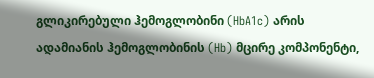გლიკირებული ჰემოგლობინი (HbA1c) არის ადამიანის ჰემოგლობინის (Hb) მცირე კომპონენტი,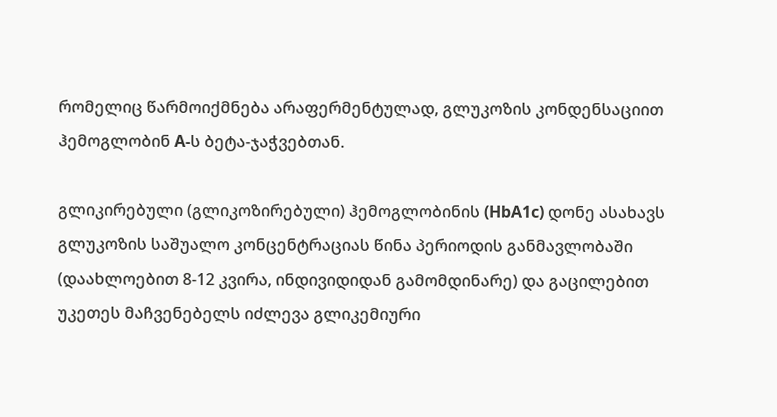რომელიც წარმოიქმნება არაფერმენტულად, გლუკოზის კონდენსაციით ჰემოგლობინ A-ს ბეტა-ჯაჭვებთან.

გლიკირებული (გლიკოზირებული) ჰემოგლობინის (HbA1c) დონე ასახავს გლუკოზის საშუალო კონცენტრაციას წინა პერიოდის განმავლობაში (დაახლოებით 8-12 კვირა, ინდივიდიდან გამომდინარე) და გაცილებით უკეთეს მაჩვენებელს იძლევა გლიკემიური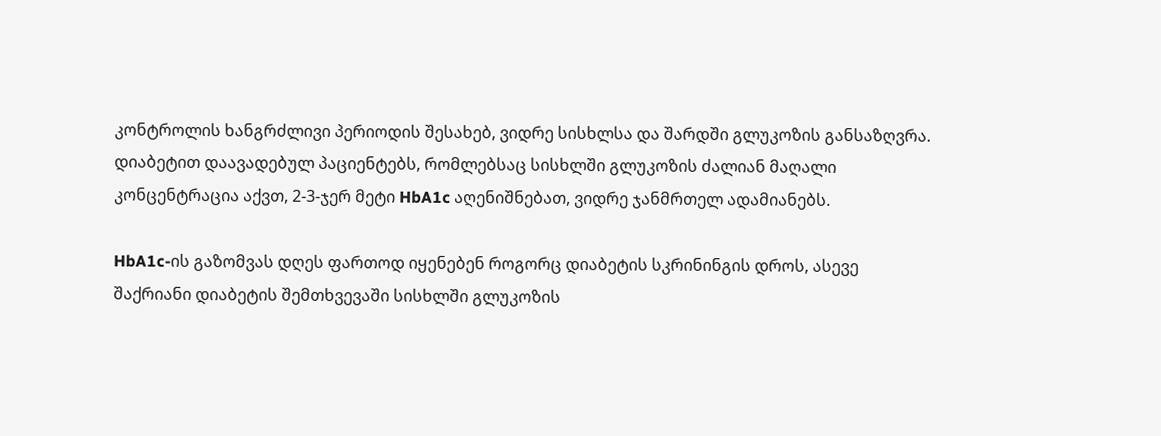კონტროლის ხანგრძლივი პერიოდის შესახებ, ვიდრე სისხლსა და შარდში გლუკოზის განსაზღვრა. დიაბეტით დაავადებულ პაციენტებს, რომლებსაც სისხლში გლუკოზის ძალიან მაღალი კონცენტრაცია აქვთ, 2-3-ჯერ მეტი HbA1c აღენიშნებათ, ვიდრე ჯანმრთელ ადამიანებს.

HbA1c-ის გაზომვას დღეს ფართოდ იყენებენ როგორც დიაბეტის სკრინინგის დროს, ასევე შაქრიანი დიაბეტის შემთხვევაში სისხლში გლუკოზის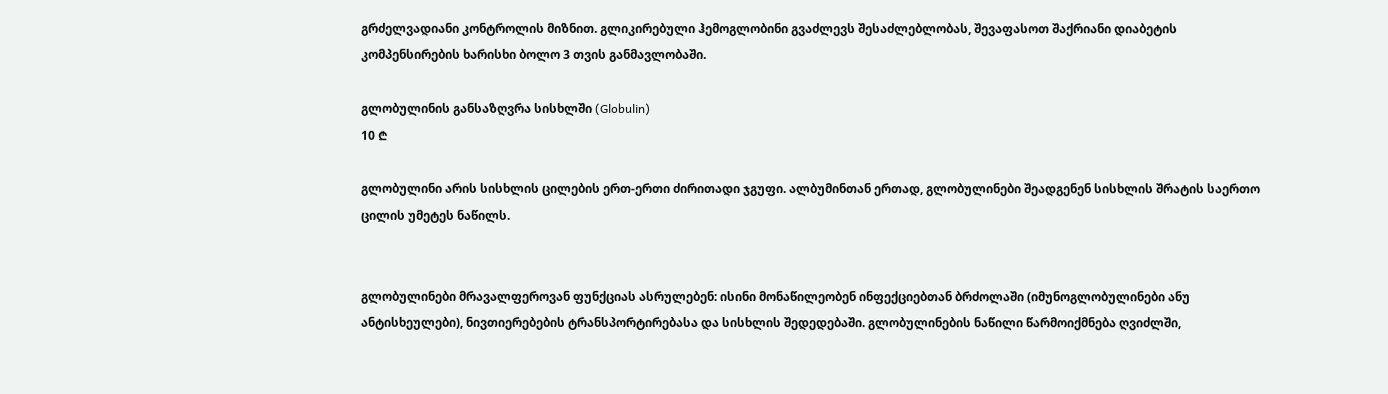გრძელვადიანი კონტროლის მიზნით. გლიკირებული ჰემოგლობინი გვაძლევს შესაძლებლობას, შევაფასოთ შაქრიანი დიაბეტის კომპენსირების ხარისხი ბოლო 3 თვის განმავლობაში.

გლობულინის განსაზღვრა სისხლში (Globulin)
10 ₾

გლობულინი არის სისხლის ცილების ერთ-ერთი ძირითადი ჯგუფი. ალბუმინთან ერთად, გლობულინები შეადგენენ სისხლის შრატის საერთო ცილის უმეტეს ნაწილს.


გლობულინები მრავალფეროვან ფუნქციას ასრულებენ: ისინი მონაწილეობენ ინფექციებთან ბრძოლაში (იმუნოგლობულინები ანუ ანტისხეულები), ნივთიერებების ტრანსპორტირებასა და სისხლის შედედებაში. გლობულინების ნაწილი წარმოიქმნება ღვიძლში,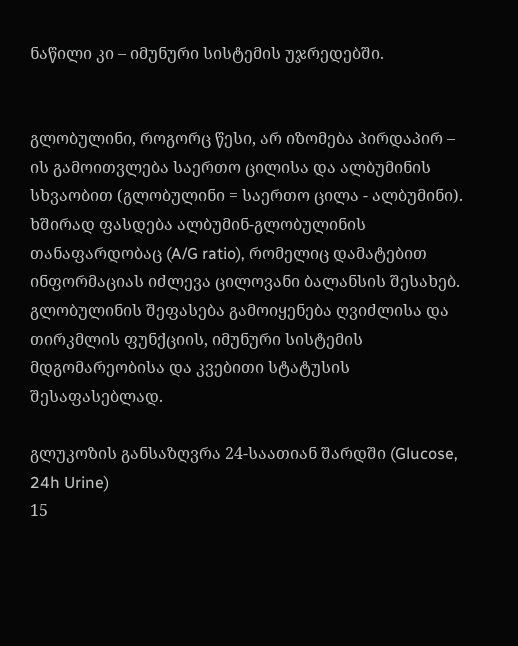ნაწილი კი – იმუნური სისტემის უჯრედებში.


გლობულინი, როგორც წესი, არ იზომება პირდაპირ – ის გამოითვლება საერთო ცილისა და ალბუმინის სხვაობით (გლობულინი = საერთო ცილა - ალბუმინი). ხშირად ფასდება ალბუმინ-გლობულინის თანაფარდობაც (A/G ratio), რომელიც დამატებით ინფორმაციას იძლევა ცილოვანი ბალანსის შესახებ. გლობულინის შეფასება გამოიყენება ღვიძლისა და თირკმლის ფუნქციის, იმუნური სისტემის მდგომარეობისა და კვებითი სტატუსის შესაფასებლად.

გლუკოზის განსაზღვრა 24-საათიან შარდში (Glucose, 24h Urine)
15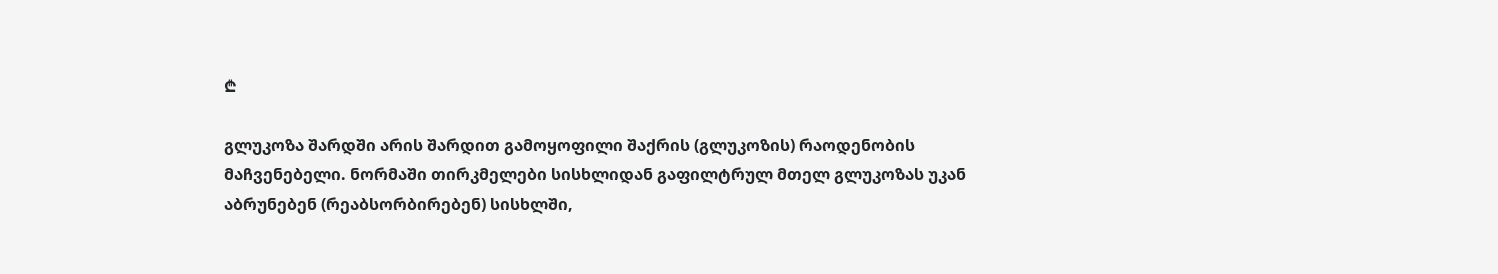₾

გლუკოზა შარდში არის შარდით გამოყოფილი შაქრის (გლუკოზის) რაოდენობის მაჩვენებელი. ნორმაში თირკმელები სისხლიდან გაფილტრულ მთელ გლუკოზას უკან აბრუნებენ (რეაბსორბირებენ) სისხლში,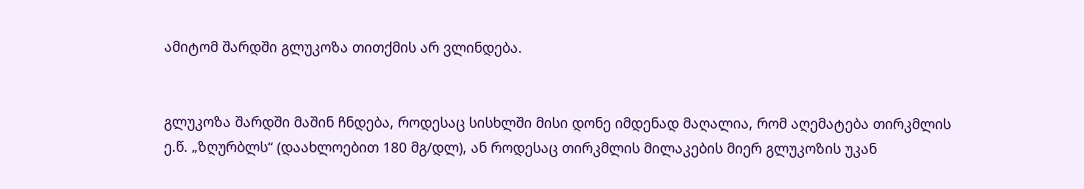ამიტომ შარდში გლუკოზა თითქმის არ ვლინდება.


გლუკოზა შარდში მაშინ ჩნდება, როდესაც სისხლში მისი დონე იმდენად მაღალია, რომ აღემატება თირკმლის ე.წ. „ზღურბლს“ (დაახლოებით 180 მგ/დლ), ან როდესაც თირკმლის მილაკების მიერ გლუკოზის უკან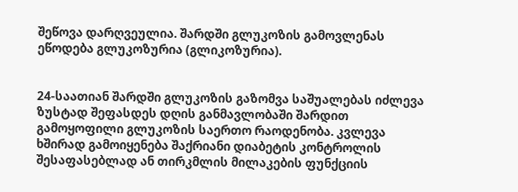შეწოვა დარღვეულია. შარდში გლუკოზის გამოვლენას ეწოდება გლუკოზურია (გლიკოზურია).


24-საათიან შარდში გლუკოზის გაზომვა საშუალებას იძლევა ზუსტად შეფასდეს დღის განმავლობაში შარდით გამოყოფილი გლუკოზის საერთო რაოდენობა. კვლევა ხშირად გამოიყენება შაქრიანი დიაბეტის კონტროლის შესაფასებლად ან თირკმლის მილაკების ფუნქციის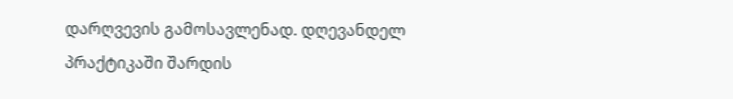დარღვევის გამოსავლენად. დღევანდელ პრაქტიკაში შარდის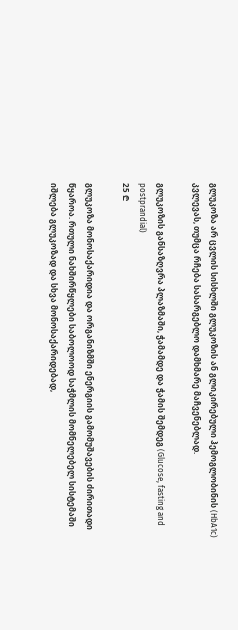გლუკოზა არ ცვლის სისხლში გლუკოზის ან გლიკირებული ჰემოგლობინის (HbA1c) კვლევას, თუმცა რჩება სასარგებლო დამხმარე მაჩვენებლად.

გლუკოზის განსაზღვრა პლაზმაში, ჭამამდე და ჭამის შემდეგ (Glucose, fasting and postprandial)
25 ₾

გლუკოზა მონოსაქარიდია და ორგანიზმში ენერგიის გამომუშავების ძირითადი წყაროა. რთული ნახშირწყლები საბოლოოდ საჭმლის მომნელებელ სისტემაში იშლება გლუკოზად და სხვა მონოსაქარიდებად,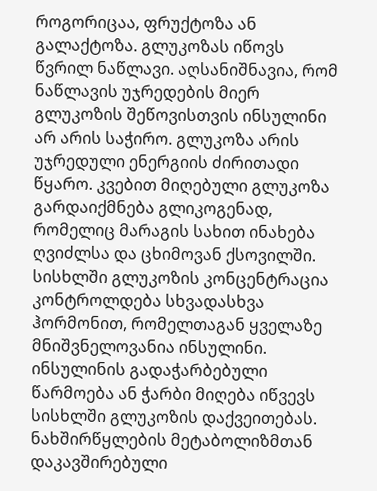როგორიცაა, ფრუქტოზა ან გალაქტოზა. გლუკოზას იწოვს წვრილ ნაწლავი. აღსანიშნავია, რომ ნაწლავის უჯრედების მიერ გლუკოზის შეწოვისთვის ინსულინი არ არის საჭირო. გლუკოზა არის უჯრედული ენერგიის ძირითადი წყარო. კვებით მიღებული გლუკოზა გარდაიქმნება გლიკოგენად, რომელიც მარაგის სახით ინახება ღვიძლსა და ცხიმოვან ქსოვილში. სისხლში გლუკოზის კონცენტრაცია კონტროლდება სხვადასხვა ჰორმონით, რომელთაგან ყველაზე მნიშვნელოვანია ინსულინი. ინსულინის გადაჭარბებული წარმოება ან ჭარბი მიღება იწვევს სისხლში გლუკოზის დაქვეითებას. ნახშირწყლების მეტაბოლიზმთან დაკავშირებული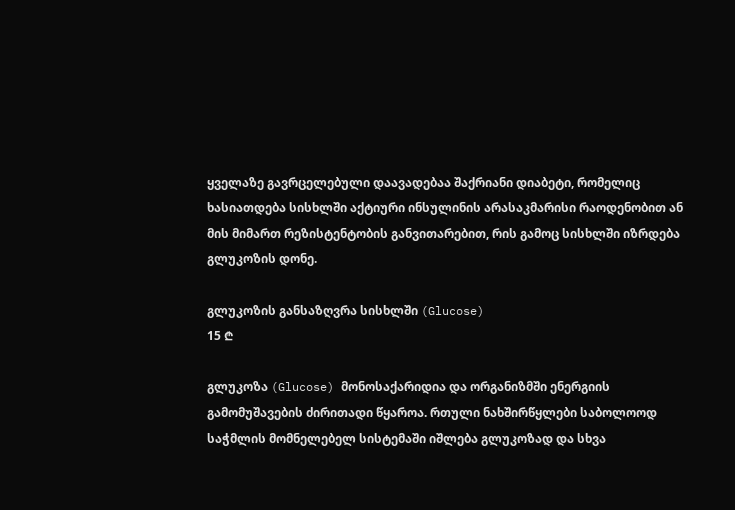ყველაზე გავრცელებული დაავადებაა შაქრიანი დიაბეტი, რომელიც ხასიათდება სისხლში აქტიური ინსულინის არასაკმარისი რაოდენობით ან მის მიმართ რეზისტენტობის განვითარებით, რის გამოც სისხლში იზრდება გლუკოზის დონე.

გლუკოზის განსაზღვრა სისხლში (Glucose)
15 ₾

გლუკოზა (Glucose) მონოსაქარიდია და ორგანიზმში ენერგიის გამომუშავების ძირითადი წყაროა. რთული ნახშირწყლები საბოლოოდ საჭმლის მომნელებელ სისტემაში იშლება გლუკოზად და სხვა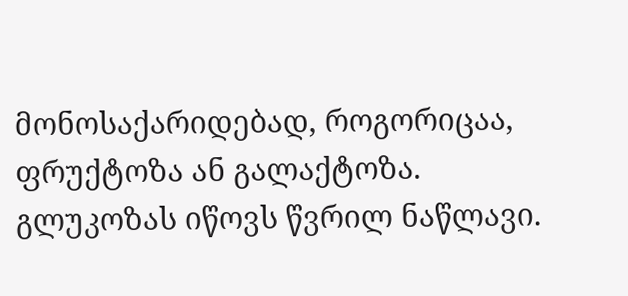მონოსაქარიდებად, როგორიცაა, ფრუქტოზა ან გალაქტოზა. გლუკოზას იწოვს წვრილ ნაწლავი.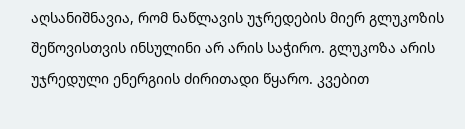აღსანიშნავია, რომ ნაწლავის უჯრედების მიერ გლუკოზის შეწოვისთვის ინსულინი არ არის საჭირო. გლუკოზა არის უჯრედული ენერგიის ძირითადი წყარო. კვებით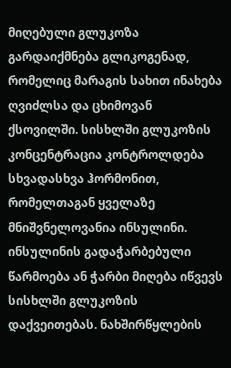მიღებული გლუკოზა გარდაიქმნება გლიკოგენად, რომელიც მარაგის სახით ინახება ღვიძლსა და ცხიმოვან ქსოვილში. სისხლში გლუკოზის კონცენტრაცია კონტროლდება სხვადასხვა ჰორმონით, რომელთაგან ყველაზე მნიშვნელოვანია ინსულინი. ინსულინის გადაჭარბებული წარმოება ან ჭარბი მიღება იწვევს სისხლში გლუკოზის დაქვეითებას. ნახშირწყლების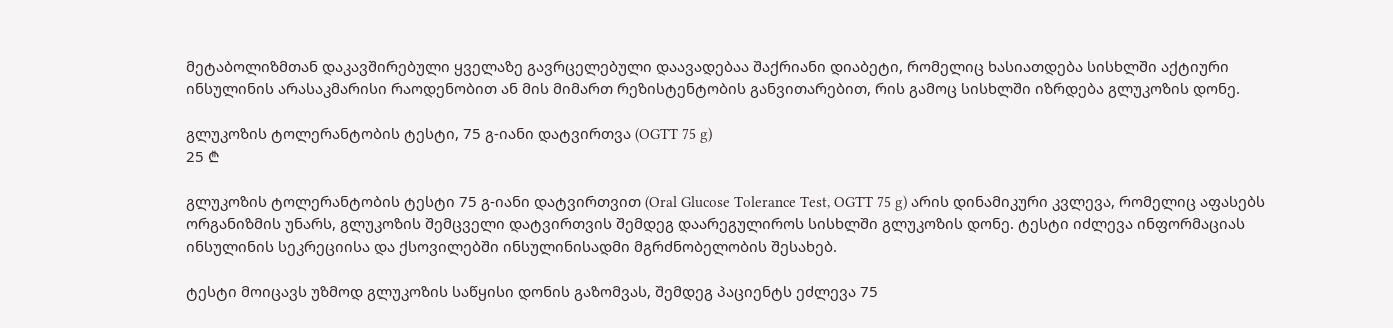მეტაბოლიზმთან დაკავშირებული ყველაზე გავრცელებული დაავადებაა შაქრიანი დიაბეტი, რომელიც ხასიათდება სისხლში აქტიური ინსულინის არასაკმარისი რაოდენობით ან მის მიმართ რეზისტენტობის განვითარებით, რის გამოც სისხლში იზრდება გლუკოზის დონე.

გლუკოზის ტოლერანტობის ტესტი, 75 გ-იანი დატვირთვა (OGTT 75 g)
25 ₾

გლუკოზის ტოლერანტობის ტესტი 75 გ-იანი დატვირთვით (Oral Glucose Tolerance Test, OGTT 75 g) არის დინამიკური კვლევა, რომელიც აფასებს ორგანიზმის უნარს, გლუკოზის შემცველი დატვირთვის შემდეგ დაარეგულიროს სისხლში გლუკოზის დონე. ტესტი იძლევა ინფორმაციას ინსულინის სეკრეციისა და ქსოვილებში ინსულინისადმი მგრძნობელობის შესახებ.

ტესტი მოიცავს უზმოდ გლუკოზის საწყისი დონის გაზომვას, შემდეგ პაციენტს ეძლევა 75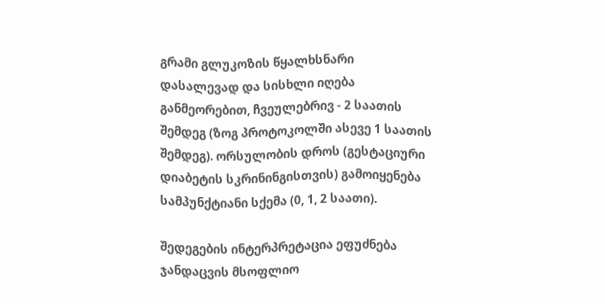გრამი გლუკოზის წყალხსნარი დასალევად და სისხლი იღება განმეორებით, ჩვეულებრივ - 2 საათის შემდეგ (ზოგ პროტოკოლში ასევე 1 საათის შემდეგ). ორსულობის დროს (გესტაციური დიაბეტის სკრინინგისთვის) გამოიყენება სამპუნქტიანი სქემა (0, 1, 2 საათი).

შედეგების ინტერპრეტაცია ეფუძნება ჯანდაცვის მსოფლიო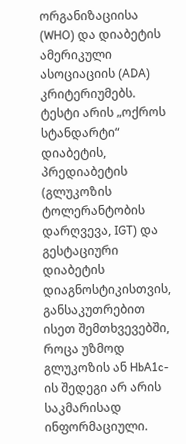ორგანიზაციისა (WHO) და დიაბეტის ამერიკული ასოციაციის (ADA) კრიტერიუმებს. ტესტი არის „ოქროს სტანდარტი“ დიაბეტის, პრედიაბეტის (გლუკოზის ტოლერანტობის დარღვევა, IGT) და გესტაციური დიაბეტის დიაგნოსტიკისთვის, განსაკუთრებით ისეთ შემთხვევებში, როცა უზმოდ გლუკოზის ან HbA1c-ის შედეგი არ არის საკმარისად ინფორმაციული.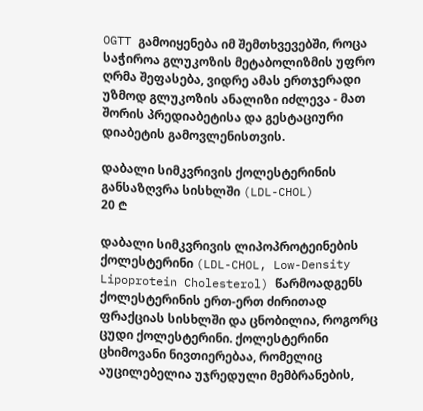OGTT გამოიყენება იმ შემთხვევებში, როცა საჭიროა გლუკოზის მეტაბოლიზმის უფრო ღრმა შეფასება, ვიდრე ამას ერთჯერადი უზმოდ გლუკოზის ანალიზი იძლევა - მათ შორის პრედიაბეტისა და გესტაციური დიაბეტის გამოვლენისთვის.

დაბალი სიმკვრივის ქოლესტერინის განსაზღვრა სისხლში (LDL-CHOL)
20 ₾

დაბალი სიმკვრივის ლიპოპროტეინების ქოლესტერინი (LDL-CHOL, Low-Density Lipoprotein Cholesterol) წარმოადგენს ქოლესტერინის ერთ-ერთ ძირითად ფრაქციას სისხლში და ცნობილია, როგორც ცუდი ქოლესტერინი. ქოლესტერინი ცხიმოვანი ნივთიერებაა, რომელიც აუცილებელია უჯრედული მემბრანების,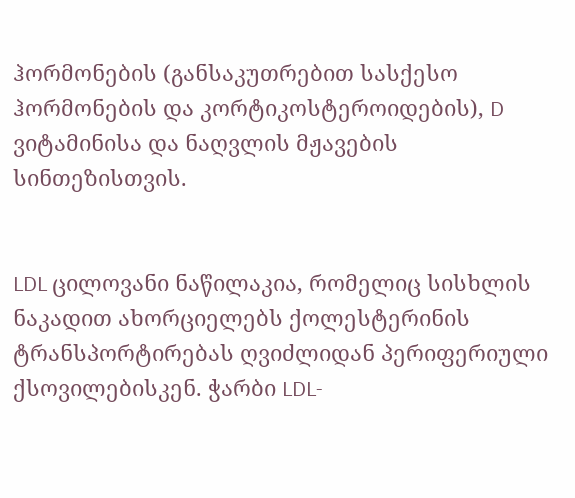ჰორმონების (განსაკუთრებით სასქესო ჰორმონების და კორტიკოსტეროიდების), D ვიტამინისა და ნაღვლის მჟავების სინთეზისთვის.


LDL ცილოვანი ნაწილაკია, რომელიც სისხლის ნაკადით ახორციელებს ქოლესტერინის ტრანსპორტირებას ღვიძლიდან პერიფერიული ქსოვილებისკენ. ჭარბი LDL-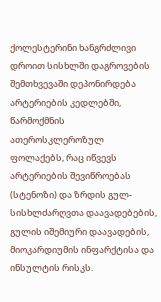ქოლესტერინი ხანგრძლივი დროით სისხლში დაგროვების შემთხვევაში დეპონირდება არტერიების კედლებში, წარმოქმნის ათეროსკლეროზულ ფოლაქებს, რაც იწვევს არტერიების შევიწროებას (სტენოზი) და ზრდის გულ-სისხლძარღვთა დაავადებების, გულის იშემიური დაავადების, მიოკარდიუმის ინფარქტისა და ინსულტის რისკს.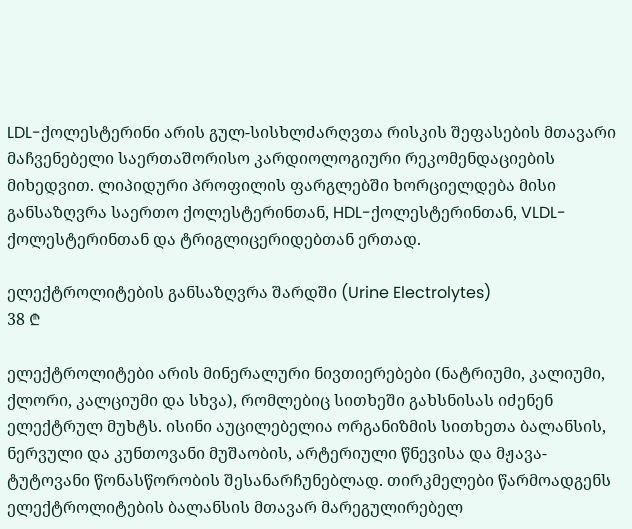LDL-ქოლესტერინი არის გულ-სისხლძარღვთა რისკის შეფასების მთავარი მაჩვენებელი საერთაშორისო კარდიოლოგიური რეკომენდაციების მიხედვით. ლიპიდური პროფილის ფარგლებში ხორციელდება მისი განსაზღვრა საერთო ქოლესტერინთან, HDL-ქოლესტერინთან, VLDL-ქოლესტერინთან და ტრიგლიცერიდებთან ერთად.

ელექტროლიტების განსაზღვრა შარდში (Urine Electrolytes)
38 ₾

ელექტროლიტები არის მინერალური ნივთიერებები (ნატრიუმი, კალიუმი, ქლორი, კალციუმი და სხვა), რომლებიც სითხეში გახსნისას იძენენ ელექტრულ მუხტს. ისინი აუცილებელია ორგანიზმის სითხეთა ბალანსის, ნერვული და კუნთოვანი მუშაობის, არტერიული წნევისა და მჟავა-ტუტოვანი წონასწორობის შესანარჩუნებლად. თირკმელები წარმოადგენს ელექტროლიტების ბალანსის მთავარ მარეგულირებელ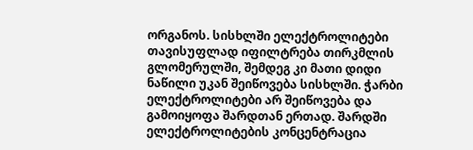ორგანოს. სისხლში ელექტროლიტები თავისუფლად იფილტრება თირკმლის გლომერულში, შემდეგ კი მათი დიდი ნაწილი უკან შეიწოვება სისხლში. ჭარბი ელექტროლიტები არ შეიწოვება და გამოიყოფა შარდთან ერთად. შარდში ელექტროლიტების კონცენტრაცია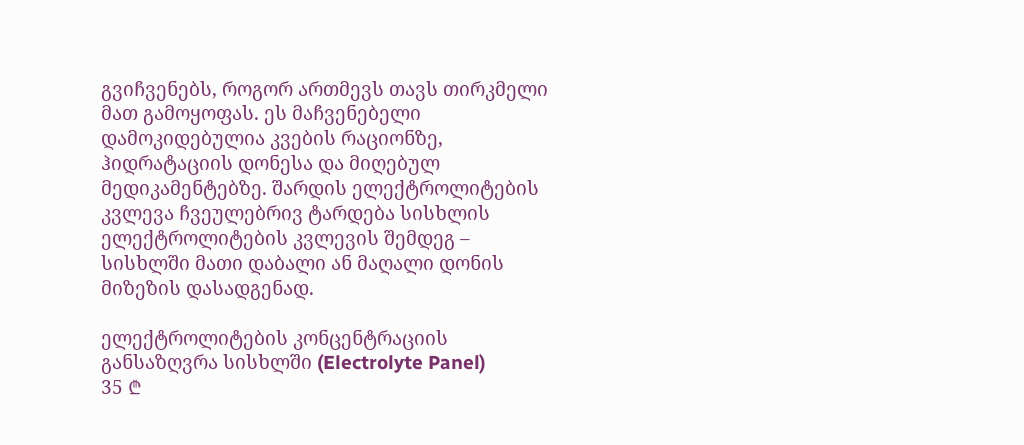გვიჩვენებს, როგორ ართმევს თავს თირკმელი მათ გამოყოფას. ეს მაჩვენებელი დამოკიდებულია კვების რაციონზე, ჰიდრატაციის დონესა და მიღებულ მედიკამენტებზე. შარდის ელექტროლიტების კვლევა ჩვეულებრივ ტარდება სისხლის ელექტროლიტების კვლევის შემდეგ – სისხლში მათი დაბალი ან მაღალი დონის მიზეზის დასადგენად.

ელექტროლიტების კონცენტრაციის განსაზღვრა სისხლში (Electrolyte Panel)
35 ₾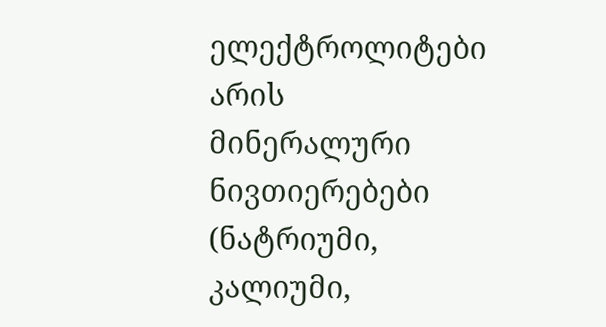ელექტროლიტები არის მინერალური ნივთიერებები (ნატრიუმი, კალიუმი,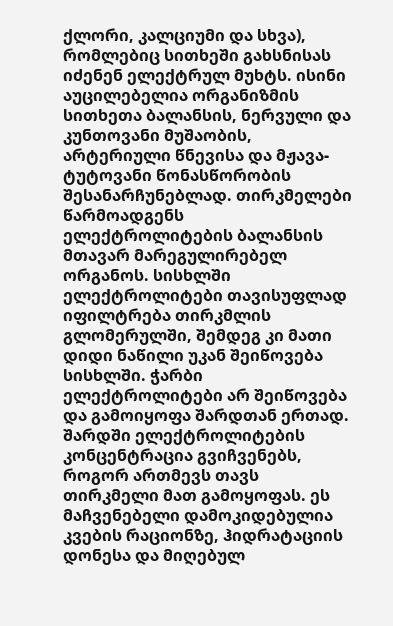ქლორი, კალციუმი და სხვა), რომლებიც სითხეში გახსნისას იძენენ ელექტრულ მუხტს. ისინი აუცილებელია ორგანიზმის სითხეთა ბალანსის, ნერვული და კუნთოვანი მუშაობის, არტერიული წნევისა და მჟავა-ტუტოვანი წონასწორობის შესანარჩუნებლად. თირკმელები წარმოადგენს ელექტროლიტების ბალანსის მთავარ მარეგულირებელ ორგანოს. სისხლში ელექტროლიტები თავისუფლად იფილტრება თირკმლის გლომერულში, შემდეგ კი მათი დიდი ნაწილი უკან შეიწოვება სისხლში. ჭარბი ელექტროლიტები არ შეიწოვება და გამოიყოფა შარდთან ერთად. შარდში ელექტროლიტების კონცენტრაცია გვიჩვენებს, როგორ ართმევს თავს თირკმელი მათ გამოყოფას. ეს მაჩვენებელი დამოკიდებულია კვების რაციონზე, ჰიდრატაციის დონესა და მიღებულ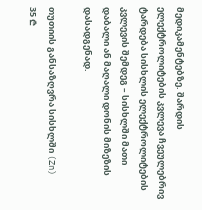მედიკამენტებზე. შარდის ელექტროლიტების კვლევა ჩვეულებრივ ტარდება სისხლის ელექტროლიტების კვლევის შემდეგ – სისხლში მათი დაბალი ან მაღალი დონის მიზეზის დასადგენად.

თუთიის განსაზღვრა სისხლში (Zn)
35 ₾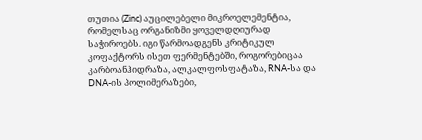თუთია (Zinc) აუცილებელი მიკროელემენტია, რომელსაც ორგანიზმი ყოველდღიურად საჭიროებს. იგი წარმოადგენს კრიტიკულ კოფაქტორს ისეთ ფერმენტებში, როგორებიცაა კარბოანჰიდრაზა, ალკალფოსფატაზა, RNA-სა და DNA-ის პოლიმერაზები,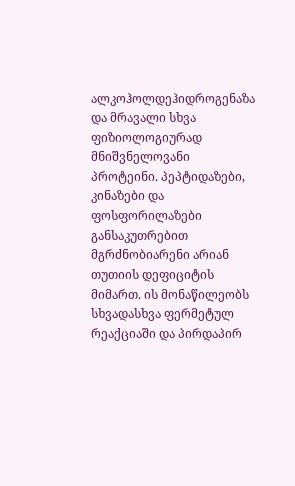ალკოჰოლდეჰიდროგენაზა და მრავალი სხვა ფიზიოლოგიურად მნიშვნელოვანი პროტეინი. პეპტიდაზები, კინაზები და ფოსფორილაზები განსაკუთრებით მგრძნობიარენი არიან თუთიის დეფიციტის მიმართ. ის მონაწილეობს სხვადასხვა ფერმეტულ რეაქციაში და პირდაპირ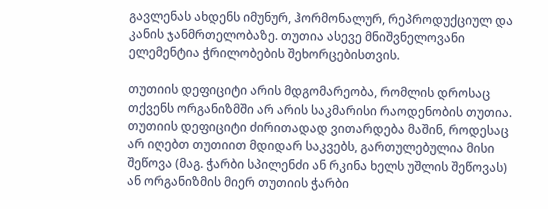გავლენას ახდენს იმუნურ, ჰორმონალურ, რეპროდუქციულ და კანის ჯანმრთელობაზე. თუთია ასევე მნიშვნელოვანი ელემენტია ჭრილობების შეხორცებისთვის.

თუთიის დეფიციტი არის მდგომარეობა, რომლის დროსაც თქვენს ორგანიზმში არ არის საკმარისი რაოდენობის თუთია. თუთიის დეფიციტი ძირითადად ვითარდება მაშინ, როდესაც არ იღებთ თუთიით მდიდარ საკვებს, გართულებულია მისი შეწოვა (მაგ. ჭარბი სპილენძი ან რკინა ხელს უშლის შეწოვას) ან ორგანიზმის მიერ თუთიის ჭარბი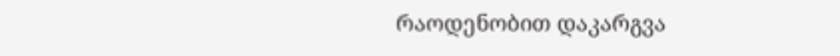რაოდენობით დაკარგვა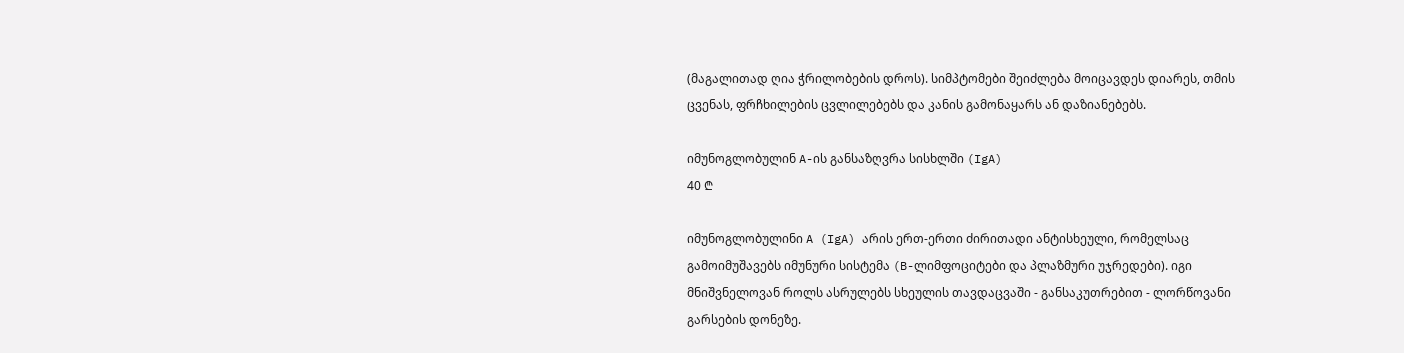(მაგალითად ღია ჭრილობების დროს). სიმპტომები შეიძლება მოიცავდეს დიარეს, თმის ცვენას, ფრჩხილების ცვლილებებს და კანის გამონაყარს ან დაზიანებებს.

იმუნოგლობულინ A-ის განსაზღვრა სისხლში (IgA)
40 ₾

იმუნოგლობულინი A (IgA) არის ერთ-ერთი ძირითადი ანტისხეული, რომელსაც გამოიმუშავებს იმუნური სისტემა (B-ლიმფოციტები და პლაზმური უჯრედები). იგი მნიშვნელოვან როლს ასრულებს სხეულის თავდაცვაში - განსაკუთრებით - ლორწოვანი გარსების დონეზე.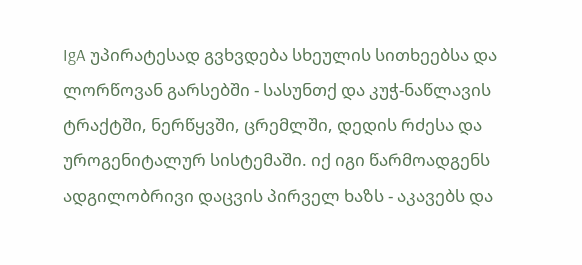IgA უპირატესად გვხვდება სხეულის სითხეებსა და ლორწოვან გარსებში - სასუნთქ და კუჭ-ნაწლავის ტრაქტში, ნერწყვში, ცრემლში, დედის რძესა და უროგენიტალურ სისტემაში. იქ იგი წარმოადგენს ადგილობრივი დაცვის პირველ ხაზს - აკავებს და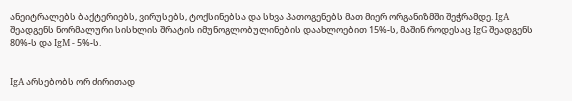ანეიტრალებს ბაქტერიებს, ვირუსებს, ტოქსინებსა და სხვა პათოგენებს მათ მიერ ორგანიზმში შეჭრამდე. IgA შეადგენს ნორმალური სისხლის შრატის იმუნოგლობულინების დაახლოებით 15%-ს, მაშინ როდესაც IgG შეადგენს 80%-ს და IgM - 5%-ს.


IgA არსებობს ორ ძირითად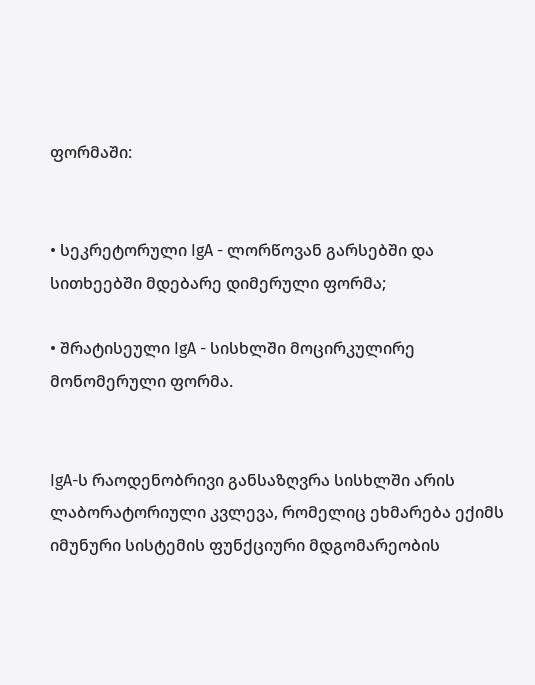ფორმაში:


• სეკრეტორული IgA - ლორწოვან გარსებში და სითხეებში მდებარე დიმერული ფორმა;

• შრატისეული IgA - სისხლში მოცირკულირე მონომერული ფორმა.


IgA-ს რაოდენობრივი განსაზღვრა სისხლში არის ლაბორატორიული კვლევა, რომელიც ეხმარება ექიმს იმუნური სისტემის ფუნქციური მდგომარეობის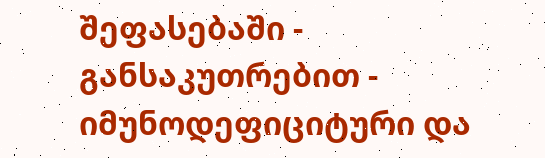შეფასებაში - განსაკუთრებით - იმუნოდეფიციტური და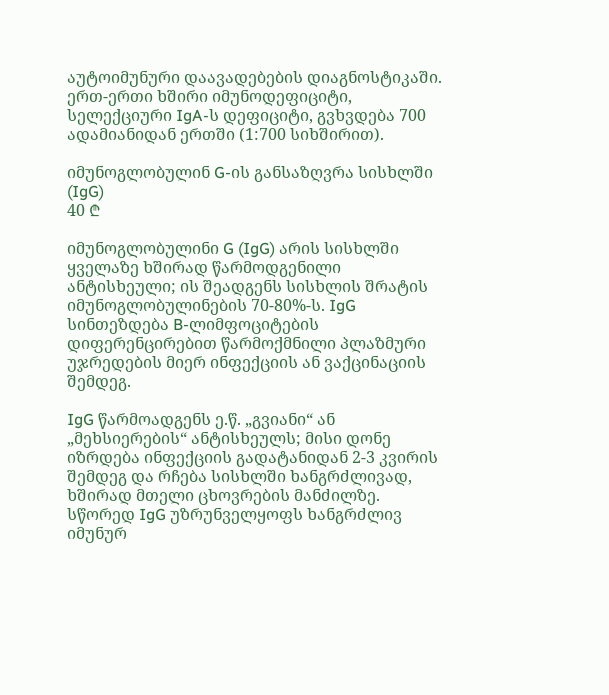აუტოიმუნური დაავადებების დიაგნოსტიკაში. ერთ-ერთი ხშირი იმუნოდეფიციტი, სელექციური IgA-ს დეფიციტი, გვხვდება 700 ადამიანიდან ერთში (1:700 სიხშირით).

იმუნოგლობულინ G-ის განსაზღვრა სისხლში (IgG)
40 ₾

იმუნოგლობულინი G (IgG) არის სისხლში ყველაზე ხშირად წარმოდგენილი ანტისხეული; ის შეადგენს სისხლის შრატის იმუნოგლობულინების 70-80%-ს. IgG სინთეზდება B-ლიმფოციტების დიფერენცირებით წარმოქმნილი პლაზმური უჯრედების მიერ ინფექციის ან ვაქცინაციის შემდეგ.

IgG წარმოადგენს ე.წ. „გვიანი“ ან „მეხსიერების“ ანტისხეულს; მისი დონე იზრდება ინფექციის გადატანიდან 2-3 კვირის შემდეგ და რჩება სისხლში ხანგრძლივად, ხშირად მთელი ცხოვრების მანძილზე. სწორედ IgG უზრუნველყოფს ხანგრძლივ იმუნურ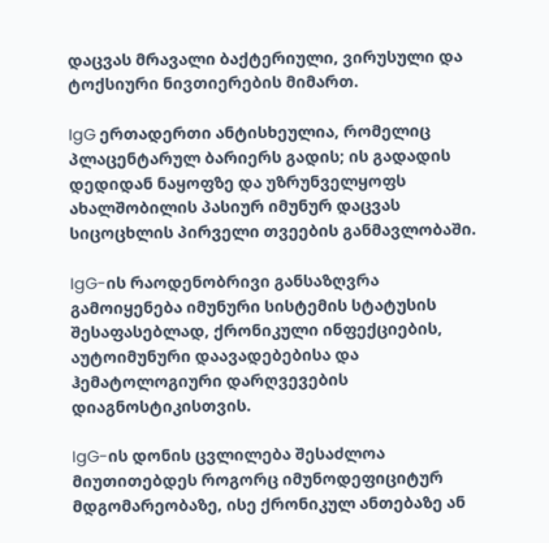დაცვას მრავალი ბაქტერიული, ვირუსული და ტოქსიური ნივთიერების მიმართ.

IgG ერთადერთი ანტისხეულია, რომელიც პლაცენტარულ ბარიერს გადის; ის გადადის დედიდან ნაყოფზე და უზრუნველყოფს ახალშობილის პასიურ იმუნურ დაცვას სიცოცხლის პირველი თვეების განმავლობაში.

IgG-ის რაოდენობრივი განსაზღვრა გამოიყენება იმუნური სისტემის სტატუსის შესაფასებლად, ქრონიკული ინფექციების, აუტოიმუნური დაავადებებისა და ჰემატოლოგიური დარღვევების დიაგნოსტიკისთვის.

IgG-ის დონის ცვლილება შესაძლოა მიუთითებდეს როგორც იმუნოდეფიციტურ მდგომარეობაზე, ისე ქრონიკულ ანთებაზე ან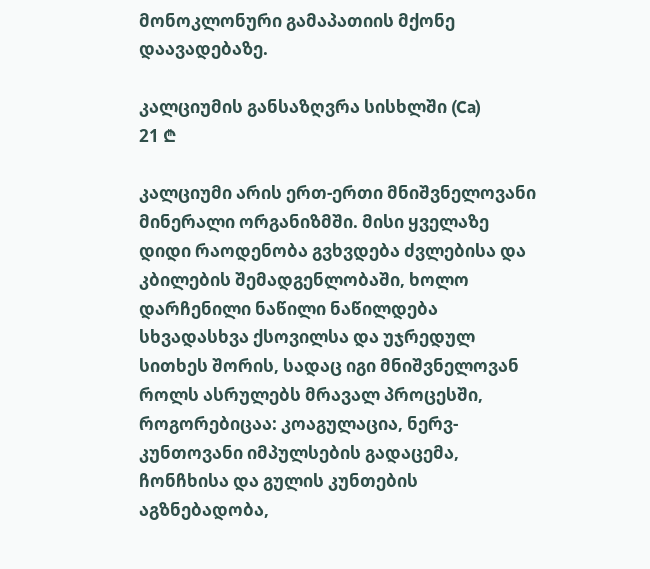მონოკლონური გამაპათიის მქონე დაავადებაზე.

კალციუმის განსაზღვრა სისხლში (Ca)
21 ₾

კალციუმი არის ერთ-ერთი მნიშვნელოვანი მინერალი ორგანიზმში. მისი ყველაზე დიდი რაოდენობა გვხვდება ძვლებისა და კბილების შემადგენლობაში, ხოლო დარჩენილი ნაწილი ნაწილდება სხვადასხვა ქსოვილსა და უჯრედულ სითხეს შორის, სადაც იგი მნიშვნელოვან როლს ასრულებს მრავალ პროცესში, როგორებიცაა: კოაგულაცია, ნერვ-კუნთოვანი იმპულსების გადაცემა, ჩონჩხისა და გულის კუნთების აგზნებადობა,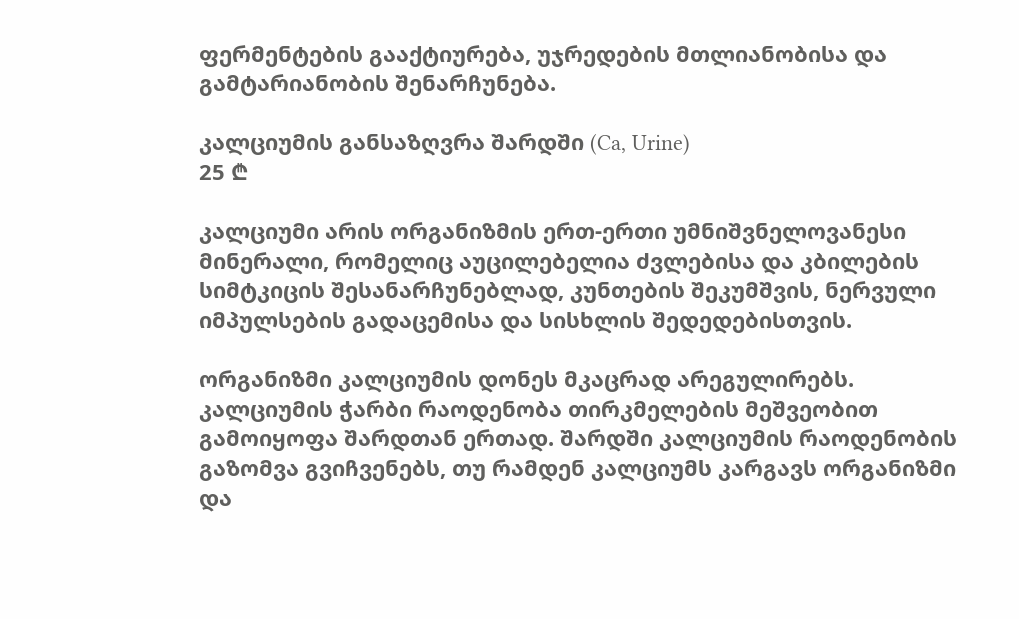ფერმენტების გააქტიურება, უჯრედების მთლიანობისა და გამტარიანობის შენარჩუნება.

კალციუმის განსაზღვრა შარდში (Ca, Urine)
25 ₾

კალციუმი არის ორგანიზმის ერთ-ერთი უმნიშვნელოვანესი მინერალი, რომელიც აუცილებელია ძვლებისა და კბილების სიმტკიცის შესანარჩუნებლად, კუნთების შეკუმშვის, ნერვული იმპულსების გადაცემისა და სისხლის შედედებისთვის.

ორგანიზმი კალციუმის დონეს მკაცრად არეგულირებს. კალციუმის ჭარბი რაოდენობა თირკმელების მეშვეობით გამოიყოფა შარდთან ერთად. შარდში კალციუმის რაოდენობის გაზომვა გვიჩვენებს, თუ რამდენ კალციუმს კარგავს ორგანიზმი და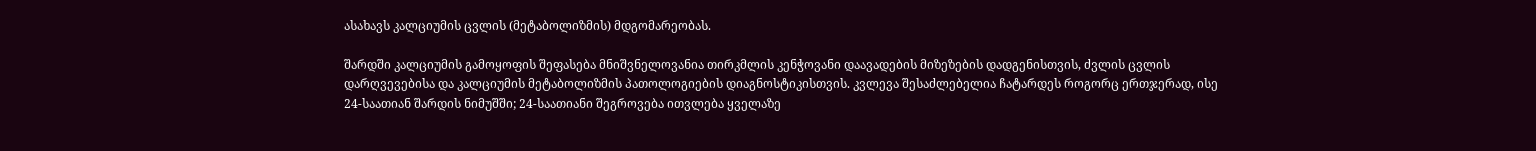ასახავს კალციუმის ცვლის (მეტაბოლიზმის) მდგომარეობას.

შარდში კალციუმის გამოყოფის შეფასება მნიშვნელოვანია თირკმლის კენჭოვანი დაავადების მიზეზების დადგენისთვის, ძვლის ცვლის დარღვევებისა და კალციუმის მეტაბოლიზმის პათოლოგიების დიაგნოსტიკისთვის. კვლევა შესაძლებელია ჩატარდეს როგორც ერთჯერად, ისე 24-საათიან შარდის ნიმუშში; 24-საათიანი შეგროვება ითვლება ყველაზე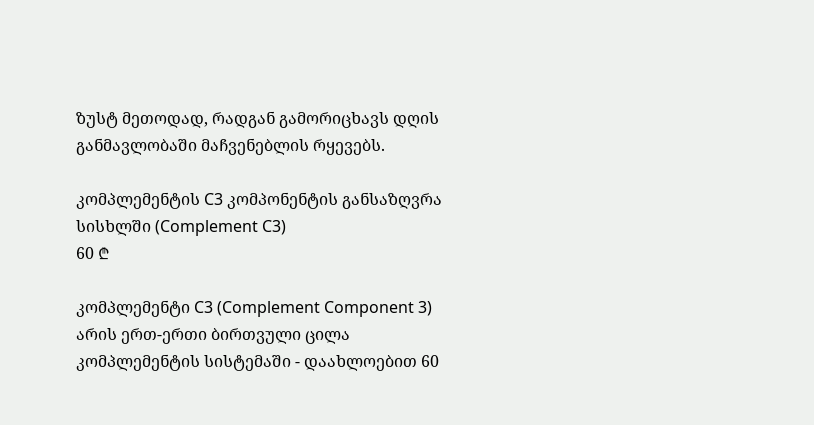ზუსტ მეთოდად, რადგან გამორიცხავს დღის განმავლობაში მაჩვენებლის რყევებს.

კომპლემენტის C3 კომპონენტის განსაზღვრა სისხლში (Complement C3)
60 ₾

კომპლემენტი C3 (Complement Component 3) არის ერთ-ერთი ბირთვული ცილა კომპლემენტის სისტემაში - დაახლოებით 60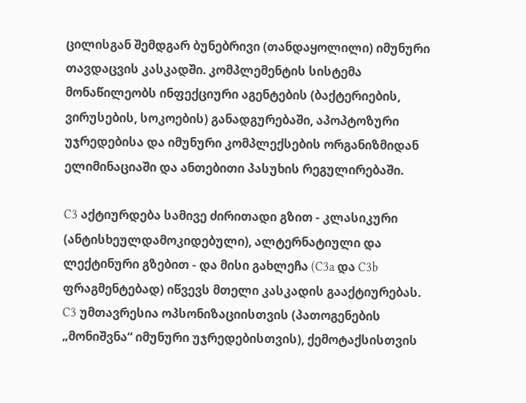ცილისგან შემდგარ ბუნებრივი (თანდაყოლილი) იმუნური თავდაცვის კასკადში. კომპლემენტის სისტემა მონაწილეობს ინფექციური აგენტების (ბაქტერიების, ვირუსების, სოკოების) განადგურებაში, აპოპტოზური უჯრედებისა და იმუნური კომპლექსების ორგანიზმიდან ელიმინაციაში და ანთებითი პასუხის რეგულირებაში.

C3 აქტიურდება სამივე ძირითადი გზით - კლასიკური (ანტისხეულდამოკიდებული), ალტერნატიული და ლექტინური გზებით - და მისი გახლეჩა (C3a და C3b ფრაგმენტებად) იწვევს მთელი კასკადის გააქტიურებას. C3 უმთავრესია ოპსონიზაციისთვის (პათოგენების „მონიშვნა“ იმუნური უჯრედებისთვის), ქემოტაქსისთვის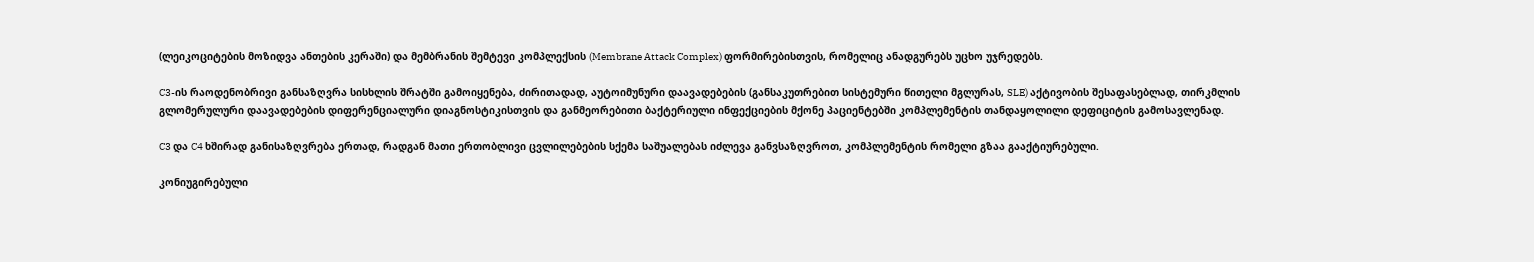(ლეიკოციტების მოზიდვა ანთების კერაში) და მემბრანის შემტევი კომპლექსის (Membrane Attack Complex) ფორმირებისთვის, რომელიც ანადგურებს უცხო უჯრედებს.

C3-ის რაოდენობრივი განსაზღვრა სისხლის შრატში გამოიყენება, ძირითადად, აუტოიმუნური დაავადებების (განსაკუთრებით სისტემური წითელი მგლურას, SLE) აქტივობის შესაფასებლად, თირკმლის გლომერულური დაავადებების დიფერენციალური დიაგნოსტიკისთვის და განმეორებითი ბაქტერიული ინფექციების მქონე პაციენტებში კომპლემენტის თანდაყოლილი დეფიციტის გამოსავლენად.

C3 და C4 ხშირად განისაზღვრება ერთად, რადგან მათი ერთობლივი ცვლილებების სქემა საშუალებას იძლევა განვსაზღვროთ, კომპლემენტის რომელი გზაა გააქტიურებული.

კონიუგირებული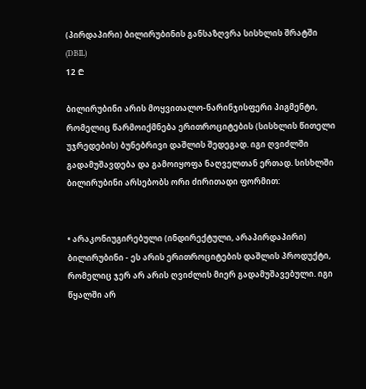(პირდაპირი) ბილირუბინის განსაზღვრა სისხლის შრატში (DBIL)
12 ₾

ბილირუბინი არის მოყვითალო-ნარინჯისფერი პიგმენტი, რომელიც წარმოიქმნება ერითროციტების (სისხლის წითელი უჯრედების) ბუნებრივი დაშლის შედეგად. იგი ღვიძლში გადამუშავდება და გამოიყოფა ნაღველთან ერთად. სისხლში ბილირუბინი არსებობს ორი ძირითადი ფორმით:


• არაკონიუგირებული (ინდირექტული, არაპირდაპირი) ბილირუბინი - ეს არის ერითროციტების დაშლის პროდუქტი, რომელიც ჯერ არ არის ღვიძლის მიერ გადამუშავებული. იგი წყალში არ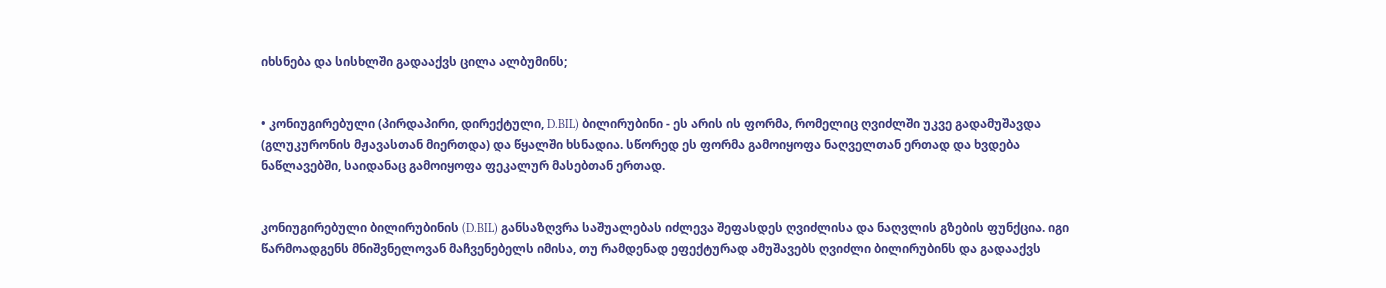იხსნება და სისხლში გადააქვს ცილა ალბუმინს;


• კონიუგირებული (პირდაპირი, დირექტული, D.BIL) ბილირუბინი - ეს არის ის ფორმა, რომელიც ღვიძლში უკვე გადამუშავდა (გლუკურონის მჟავასთან მიერთდა) და წყალში ხსნადია. სწორედ ეს ფორმა გამოიყოფა ნაღველთან ერთად და ხვდება ნაწლავებში, საიდანაც გამოიყოფა ფეკალურ მასებთან ერთად.


კონიუგირებული ბილირუბინის (D.BIL) განსაზღვრა საშუალებას იძლევა შეფასდეს ღვიძლისა და ნაღვლის გზების ფუნქცია. იგი წარმოადგენს მნიშვნელოვან მაჩვენებელს იმისა, თუ რამდენად ეფექტურად ამუშავებს ღვიძლი ბილირუბინს და გადააქვს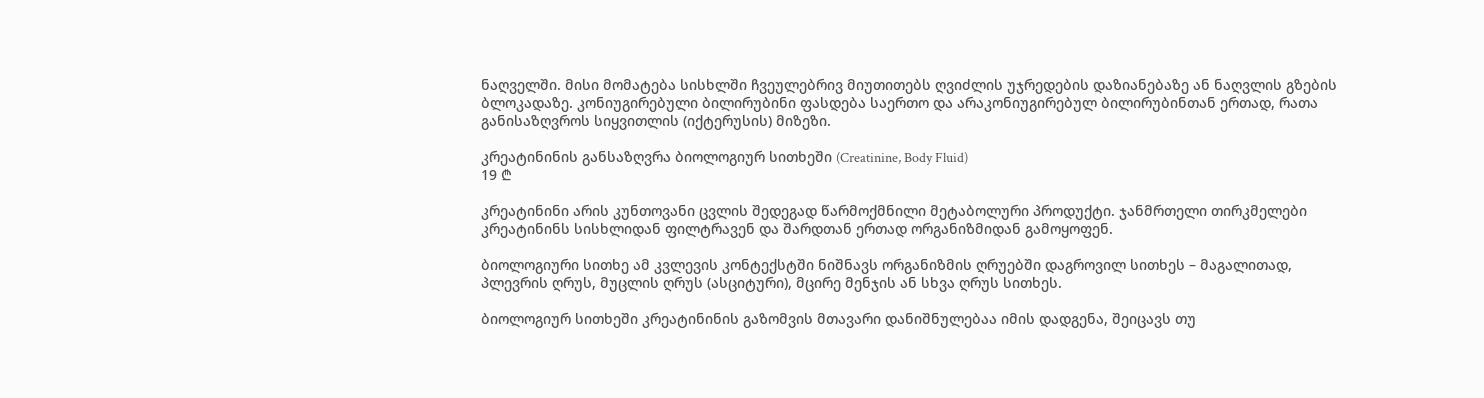ნაღველში. მისი მომატება სისხლში ჩვეულებრივ მიუთითებს ღვიძლის უჯრედების დაზიანებაზე ან ნაღვლის გზების ბლოკადაზე. კონიუგირებული ბილირუბინი ფასდება საერთო და არაკონიუგირებულ ბილირუბინთან ერთად, რათა განისაზღვროს სიყვითლის (იქტერუსის) მიზეზი.

კრეატინინის განსაზღვრა ბიოლოგიურ სითხეში (Creatinine, Body Fluid)
19 ₾

კრეატინინი არის კუნთოვანი ცვლის შედეგად წარმოქმნილი მეტაბოლური პროდუქტი. ჯანმრთელი თირკმელები კრეატინინს სისხლიდან ფილტრავენ და შარდთან ერთად ორგანიზმიდან გამოყოფენ.

ბიოლოგიური სითხე ამ კვლევის კონტექსტში ნიშნავს ორგანიზმის ღრუებში დაგროვილ სითხეს – მაგალითად, პლევრის ღრუს, მუცლის ღრუს (ასციტური), მცირე მენჯის ან სხვა ღრუს სითხეს.

ბიოლოგიურ სითხეში კრეატინინის გაზომვის მთავარი დანიშნულებაა იმის დადგენა, შეიცავს თუ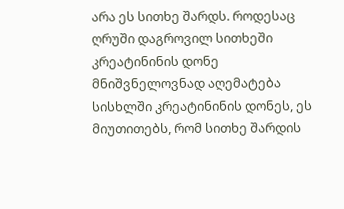არა ეს სითხე შარდს. როდესაც ღრუში დაგროვილ სითხეში კრეატინინის დონე მნიშვნელოვნად აღემატება სისხლში კრეატინინის დონეს, ეს მიუთითებს, რომ სითხე შარდის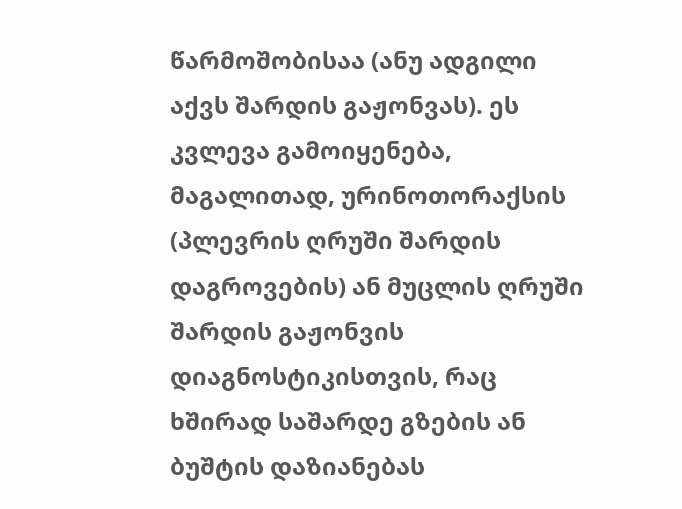წარმოშობისაა (ანუ ადგილი აქვს შარდის გაჟონვას). ეს კვლევა გამოიყენება, მაგალითად, ურინოთორაქსის (პლევრის ღრუში შარდის დაგროვების) ან მუცლის ღრუში შარდის გაჟონვის დიაგნოსტიკისთვის, რაც ხშირად საშარდე გზების ან ბუშტის დაზიანებას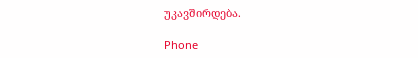უკავშირდება.

Phone